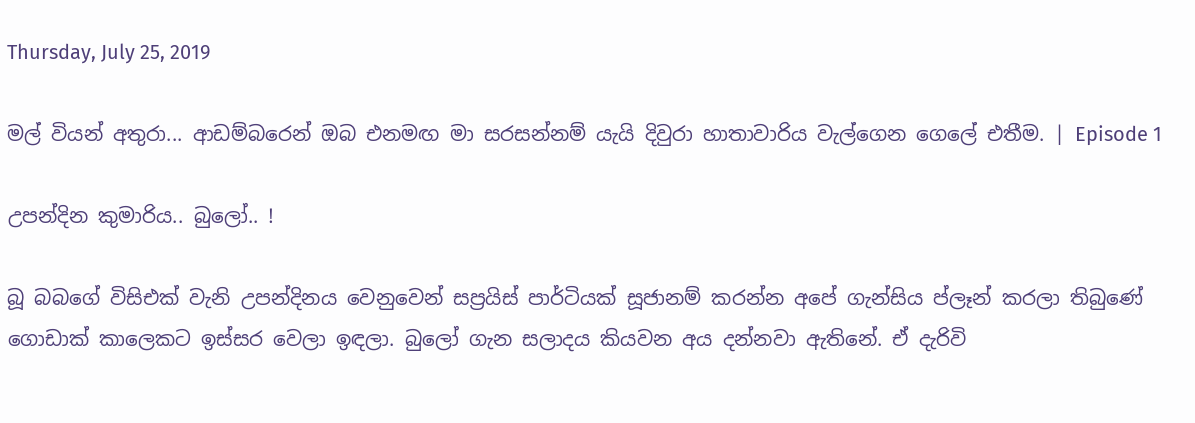Thursday, July 25, 2019

මල් වියන් අතුරා... ආඩම්බරෙන් ඔබ එනමඟ මා සරසන්නම් යැයි දිවුරා හාතාවාරිය වැල්ගෙන ගෙලේ එතීම. | Episode 1

උපන්දින කුමාරිය.. බුලෝ.. !

බූ බබගේ විසිඑක් වැනි උපන්දිනය වෙනුවෙන් සප්‍රයිස් පාර්ටියක් සූජානම් කරන්න අපේ ගැන්සිය ප්ලෑන් කරලා තිබුණේ ගොඩාක් කාලෙකට ඉස්සර වෙලා ඉඳලා. බුලෝ ගැන සලාදය කියවන අය දන්නවා ඇතිනේ. ඒ දැරිවි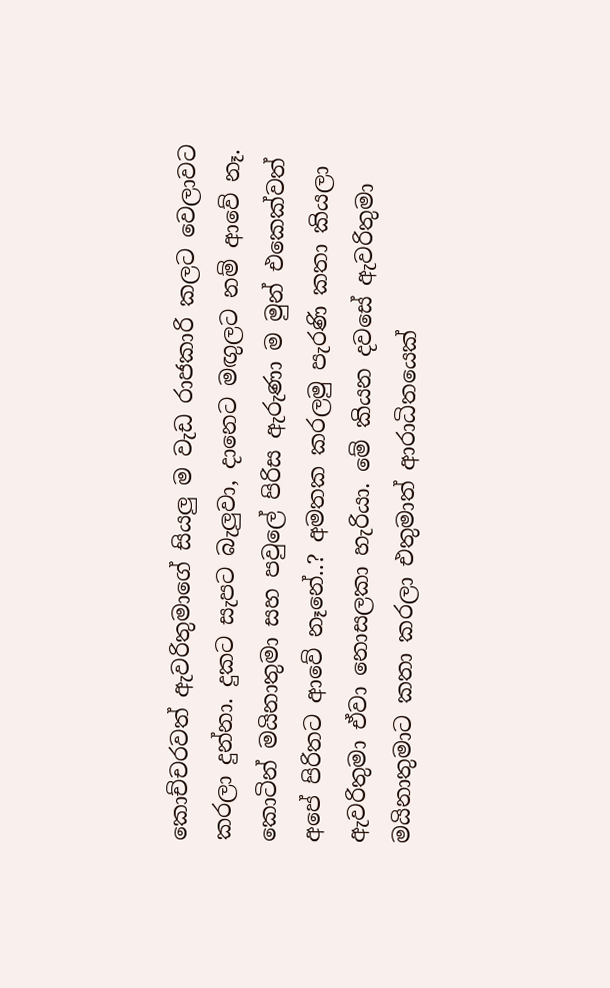කොච්චරවත් ඇවරිතුමාගේ සියලු ම වැඩ රාජකාරි කලට වෙලාවට කරලා දුන්නා. දුකට සැපට බැලුවා, දානෙට මඟුලට නම් ආවේ නෑ. කොටින් මයිනාතුමා සහ පවුලේ පිරිස ඇරුණා ම මුන් එකෙක්වත් අපේ පිරිතට ආවේ නෑනේ..? අමතක කරලමු පැරණි කතා කියලා ඇවරිතුමා ඒවා නොසලකා හැරියා. මේ කියන දවසේ ඇවරිතුමා මයිනාතුමාට කතා කරලා එතුමාත් ආරාධිතයෙක්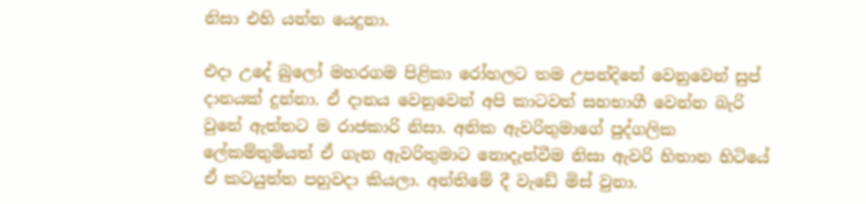නිසා එහි යන්න යෙදුනා.

එදා උදේ බුලෝ මහරගම පිළිකා රෝහලට තම උපන්දිනේ වෙනුවෙන් සුප් දානයක් දුන්නා. ඒ දානය වෙනුවෙන් අපි කාටවත් සහභාගී වෙන්න බැරි වුනේ ඇත්තට ම රාජකාරි නිසා. අනික ඇවරිතුමාගේ පුද්ගලික ලේකම්තුමියත් ඒ ගැන ඇවරිතුමාට නොදැන්වීම නිසා ඇවරි හිතාන හිටියේ ඒ කටයුත්ත පහුවදා කියලා. අන්තිමේ දී වැඩේ මිස් වුනා.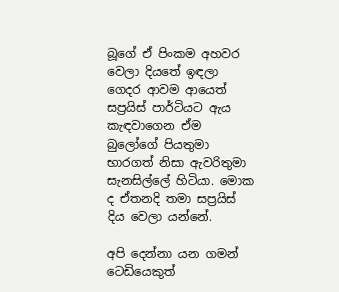බූගේ ඒ පිංකම අහවර වෙලා දියතේ ඉඳලා ගෙදර ආවම ආයෙත් සප්‍රයිස් පාර්ටියට ඇය කැඳවාගෙන ඒම බුලෝගේ පියතුමා භාරගත් නිසා ඇවරිතුමා සැනසිල්ලේ හිටියා. මොක ද ඒතනදි තමා සප්‍රයිස් දිය වෙලා යන්නේ.

අපි දෙන්නා යන ගමන් ටෙඩියෙකුත්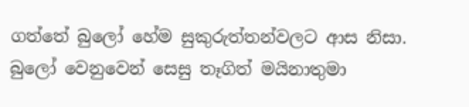ගත්තේ බුලෝ හේම සුකුරුත්තන්වලට ආස නිසා. බුලෝ වෙනුවෙන් සෙසු තෑගිත් මයිනාතුමා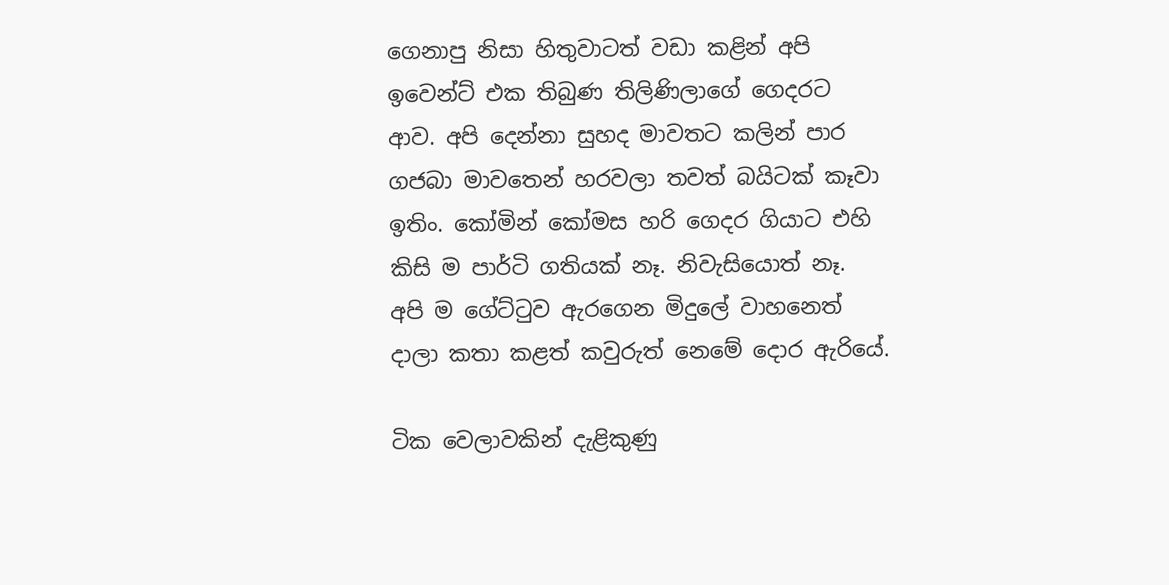ගෙනාපු නිසා හිතුවාටත් වඩා කළින් අපි ඉවෙන්ට් එක තිබුණ තිලිණිලාගේ ගෙදරට ආව. අපි දෙන්නා සුහද මාවතට කලින් පාර ගජබා මාවතෙන් හරවලා තවත් බයිටක් කෑවා ඉතිං. කෝමින් කෝමස හරි ගෙදර ගියාට එහි කිසි ම පාර්ටි ගතියක් නෑ. නිවැසියොත් නෑ. අපි ම ගේට්ටුව ඇරගෙන මිදුලේ වාහනෙත් දාලා කතා කළත් කවුරුත් නෙමේ දොර ඇරියේ.

ටික වෙලාවකින් දැළිකුණු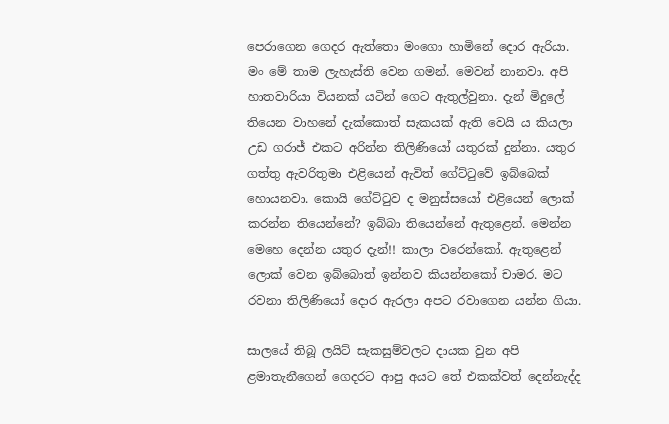පෙරාගෙන ගෙදර ඇත්තො මංගො හාමිනේ දොර ඇරියා. මං මේ තාම ලැහැස්ති වෙන ගමන්. මෙවන් නානවා. අපි හාතවාරියා වියනක් යටින් ගෙට ඇතුල්වුනා. දැන් මිදුලේ තියෙන වාහනේ දැක්කොත් සැකයක් ඇති වෙයි ය කියලා උඩ ගරාජ් එකට අරින්න තිලිණියෝ යතුරක් දුන්නා. යතුර ගත්තු ඇවරිතුමා එළියෙන් ඇවිත් ගේට්ටුවේ ඉබ්බෙක් හොයනවා. කොයි ගේට්ටුව ද මනුස්සයෝ එළියෙන් ලොක් කරන්න තියෙන්නේ? ඉබ්බා තියෙන්නේ ඇතුළෙන්. මෙන්න මෙහෙ දෙන්න යතුර දැන්!! කාලා වරෙන්කෝ. ඇතුළෙන් ලොක් වෙන ඉබ්බොත් ඉන්නව කියන්නකෝ චාමර. මට රවනා තිලිණියෝ දොර ඇරලා අපට රවාගෙන යන්න ගියා.

සාලයේ තිබූ ලයිට් සැකසුම්වලට දායක වුන අපි ළමාතැනීගෙන් ගෙදරට ආපු අයට තේ එකක්වත් දෙන්නැද්ද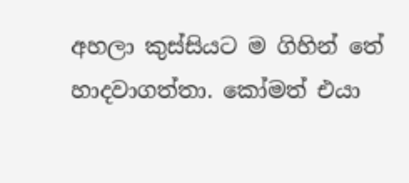අහලා කුස්සියට ම ගිහින් තේ හාදවාගත්තා. කෝමත් එයා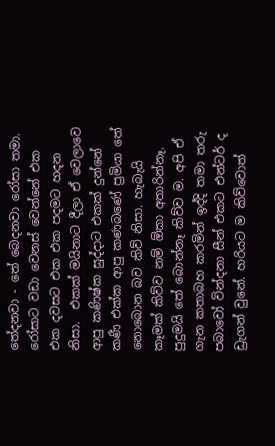තේදනවා - තේ බෙදනවා රෝසා තමා. රෝසාට වඩා වෙනස් වෙන්නේ එක එක දවසට එක එක පදමට හදන නිසා.  එකක් මයිනාට දීලා ඒ වෙලාවෙ ආපු කණිෂ්ක සුද්දාට එකක් දුන්නේ කණී එක්ක ආපු කණබණේ ප්‍රමියා තේ නොබොන බව කිව් නිසා. හැබැයි කෑමක් කිව්ව නම් ඕකා අතාරින්නෑ. පුදුමයි තේ බොන්නෑ කිව්ව ම. අපි ඒ ගැන කතාබහ කරමින් ඉද්දි තමා තරු පබාවෝ වින්දනා සීන් එකට එන්ටර් ද ඩ්‍රැගන් වුනේ. හරියට ම කිව්වොත්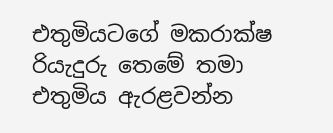එතුමියටගේ මකරාක්ෂ රියැදුරු තෙමේ තමා එතුමිය ඇරළවන්න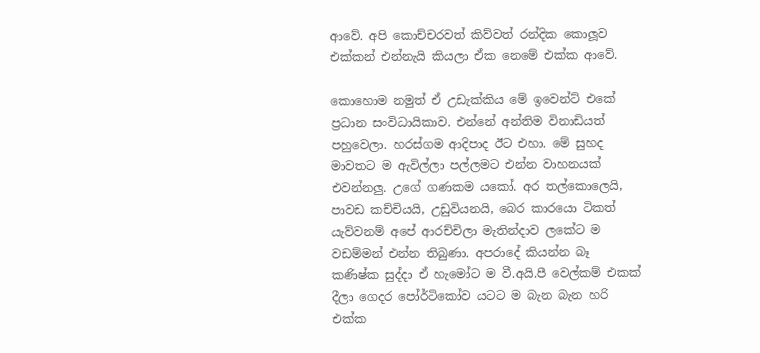ආවේ. අපි කොච්චරවත් කිව්වත් රන්දික කොලූව එක්කන් එන්නැයි කියලා ඒක නෙමේ එක්ක ආවේ.

කොහොම නමුත් ඒ උඩැක්කිය මේ ඉවෙන්ට් එකේ ප්‍රධාන සංවිධායිකාව. එන්නේ අන්තිම විනාඩියත් පහුවෙලා. හරස්ගම ආදිපාද ඊට එහා. මේ සුහද මාවතට ම ඇවිල්ලා පල්ලමට එන්න වාහනයක් එවන්නලු. උගේ ගණකම යකෝ. අර තල්කොලෙයි, පාවඩ කච්චියයි, උඩුවියනයි, බෙර කාරයො ටිකත් යැව්වනම් අපේ ආරච්චිලා මැතින්දාව ලකේට ම වඩම්මන් එන්න තිබුණා. අපරාදේ කියන්න බෑ කණිෂ්ක සුද්දා ඒ හැමෝට ම වී.අයි.පී වෙල්කම් එකක් දීලා ගෙදර පෝර්ටිකෝව යටට ම බැන බැන හරි එක්ක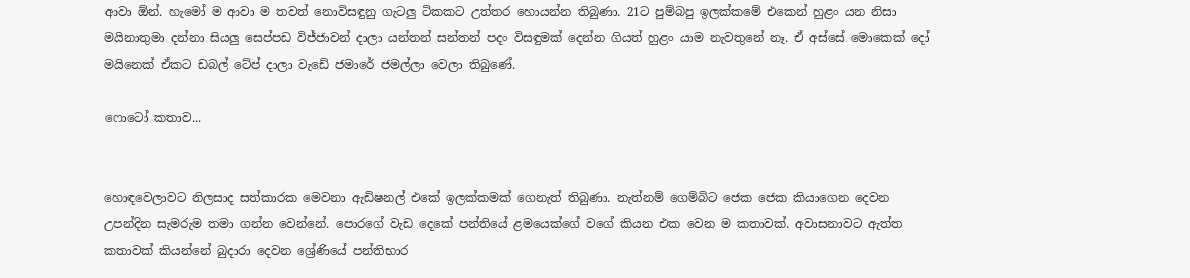ආවා ඕන්. හැමෝ ම ආවා ම තවත් නොවිසඳුනු ගැටලු ටිකකට උත්තර හොයන්න තිබුණා. 21ට පුම්බපු ඉලක්කමේ එකෙන් හුළං යන නිසා මයිනාතුමා දන්නා සියලු සෙප්පඩ විජ්ජාවන් දාලා යන්තන් සන්තන් පදං විසඳුමක් දෙන්න ගියත් හුළං යාම නැවතුනේ නෑ. ඒ අස්සේ මොකෙක් දෝ මයිනෙක් ඒකට ඩබල් ටේප් දාලා වැඩේ ජමාරේ ජමල්ලා වෙලා තිබුණේ.

ෆොටෝ කතාව...


හොඳවෙලාවට නිලසාද සත්කාරක මෙවනා ඇඩිෂනල් එකේ ඉලක්කමක් ගෙනැත් තිබුණා. නැත්නම් ගෙම්බිට ජෙක ජෙක කියාගෙන දෙවන උපන්දින සැමරුම තමා ගන්න වෙන්නේ. පොරගේ වැඩ දෙකේ පන්තියේ ළමයෙක්ගේ වගේ කියන එක වෙන ම කතාවක්. අවාසනාවට ඇත්ත කතාවක් කියන්නේ බුදාරා දෙවන ශ්‍රේණියේ පන්තිභාර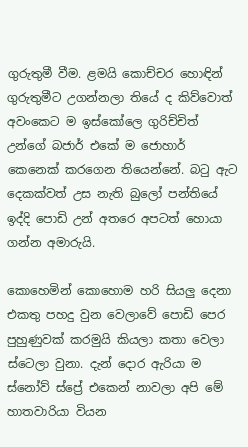ගුරුතුමී වීම. ළමයි කොච්චර හොඳින් ගුරුතුමීට උගන්නලා තියේ ද කිව්වොත් අවංකෙට ම ඉස්කෝලෙ ගුරිච්චිත් උන්ගේ බජාර් එකේ ම ජොහාර් කෙනෙක් කරගෙන තියෙන්නේ. බටු ඇට දෙකක්වත් උස නැති බුලෝ පන්තියේ ඉද්දි පොඩි උන් අතරෙ අපටත් හොයා ගන්න අමාරුයි.

කොහෙමින් කොහොම හරි සියලු දෙනා එකතු පහදු වුන වෙලාවේ පොඩි පෙර පුහුණුවක් කරමුයි කියලා කතා වෙලා ස්ටෙලා වුනා. දැන් දොර ඇරියා ම ස්නෝව් ස්ප්‍රේ එකෙන් නාවලා අපි මේ හාතවාරියා වියන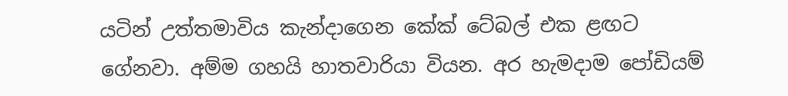යටින් උත්තමාවිය කැන්දාගෙන කේක් ටේබල් එක ළඟට ගේනවා. අම්ම ගහයි හාතවාරියා වියන. අර හැමදාම පෝඩියම්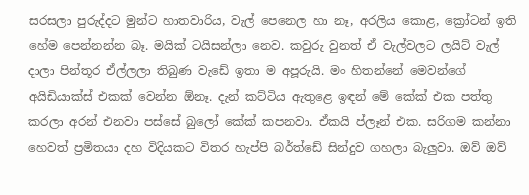සරසලා පුරුද්දට මුන්ට හාතවාරිය, වැල් පෙනෙල හා නෑ, අරලිය කොළ, ක්‍රෝටන් ඉති හේම පෙන්නන්න බෑ. මයික් ටයිසන්ලා නෙව. කවුරු වුනත් ඒ වැල්වලට ලයිට් වැල් දාලා පින්තූර ඒල්ලලා තිබුණ වැඩේ ඉතා ම අපූරුයි. මං හිතන්නේ මෙවන්ගේ අයිඩියාක්ස් එකක් වෙන්න ඕනෑ. දැන් කට්ටිය ඇතුළෙ ඉඳන් මේ කේක් එක පත්තු කරලා අරන් එනවා පස්සේ බුලෝ කේක් කපනවා. ඒකයි ප්ලෑන් එක. සරිගම කන්නා හෙවත් ප්‍රමිතයා දහ විදියකට විතර හැප්පි බර්ත්ඩේ සින්දුව ගහලා බැලුවා. ඔව් ඔව්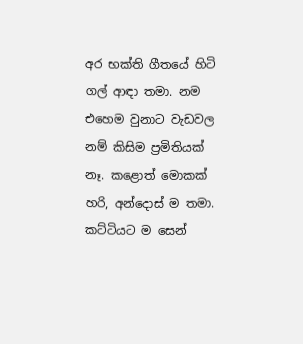අර භක්ති ගීතයේ හිටි ගල් ආඳා තමා. නම එහෙම වුනාට වැඩවල නම් කිසිම ප්‍රමිතියක් නෑ. කළොත් මොකක් හරි, අන්දොස් ම තමා. කට්ටියට ම සෙන්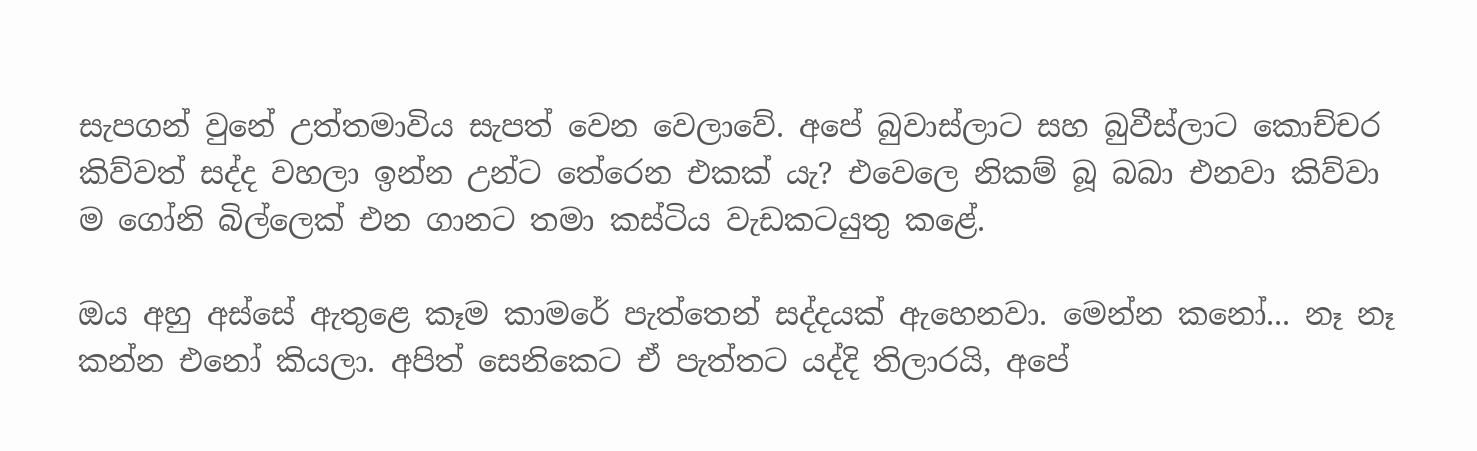සැපගන් වුනේ උත්තමාවිය සැපත් වෙන වෙලාවේ. අපේ බුවාස්ලාට සහ බුවීස්ලාට කොච්චර කිව්වත් සද්ද වහලා ඉන්න උන්ට තේරෙන එකක් යැ? එවෙලෙ නිකම් බූ බබා එනවා කිව්වා ම ගෝනි බිල්ලෙක් එන ගානට තමා කස්ටිය වැඩකටයුතු කළේ.

ඔය අහු අස්සේ ඇතුළෙ කෑම කාමරේ පැත්තෙන් සද්දයක් ඇහෙනවා. මෙන්න කනෝ... නෑ නෑ කන්න එනෝ කියලා. අපිත් සෙනිකෙට ඒ පැත්තට යද්දි තිලාරයි, අපේ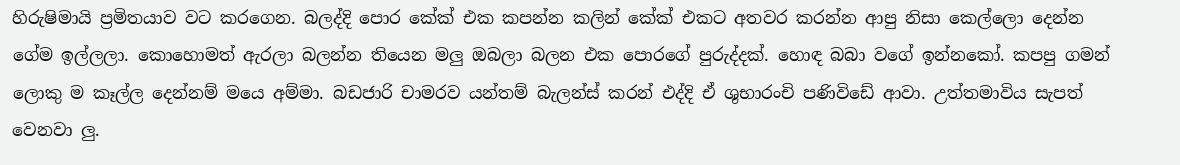හිරුෂිමායි ප්‍රමිතයාව වට කරගෙන. බලද්දි පොර කේක් එක කපන්න කලින් කේක් එකට අතවර කරන්න ආපු නිසා කෙල්ලො දෙන්න ගේම ඉල්ලලා. කොහොමත් ඇරලා බලන්න තියෙන මලු ඔබලා බලන එක පොරගේ පුරුද්දක්. හොඳ බබා වගේ ඉන්නකෝ. කපපු ගමන් ලොකු ම කෑල්ල දෙන්නම් මයෙ අම්මා. බඩජාරි චාමරව යන්තම් බැලන්ස් කරන් එද්දි ඒ ශුභාරංචි පණිවිඩේ ආවා. උත්තමාවිය සැපත් වෙනවා ලු.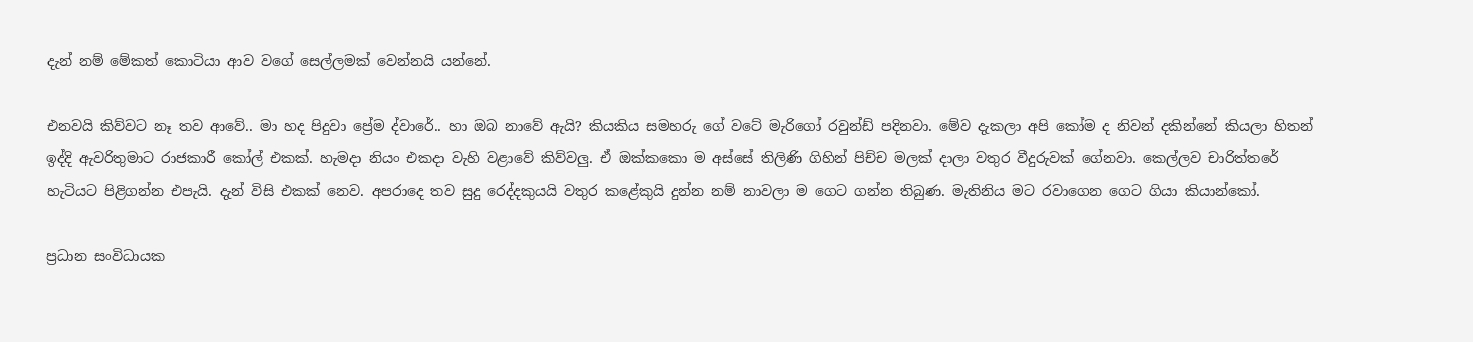දැන් නම් මේකත් කොටියා ආව වගේ සෙල්ලමක් වෙන්නයි යන්නේ.

එනවයි කිව්වට නෑ තව ආවේ.. මා හද පිදුවා ප්‍රේම ද්වාරේ.. හා ඔබ නාවේ ඇයි? කියකිය සමහරු ගේ වටේ මැරිගෝ රවුන්ඩ් පදිනවා. මේව දැකලා අපි කෝම ද නිවන් දකින්නේ කියලා හිතන් ඉද්දි ඇවරිතුමාට රාජකාරී කෝල් එකක්. හැමදා නියං එකදා වැහි වළාවේ කිව්වලු. ඒ ඔක්කකො ම අස්සේ තිලිණි ගිහින් පිච්ච මලක් දාලා වතුර වීදුරුවක් ගේනවා. කෙල්ලව චාරිත්‍තරේ හැටියට පිළිගන්න එපැයි. දැන් විසි එකක් නෙව. අපරාදෙ තව සුදු රෙද්දකුයයි වතුර කළේකුයි දුන්න නම් නාවලා ම ගෙට ගන්න තිබුණ. මැතිනිය මට රවාගෙන ගෙට ගියා කියාන්කෝ.

ප්‍රධාන සංවිධායක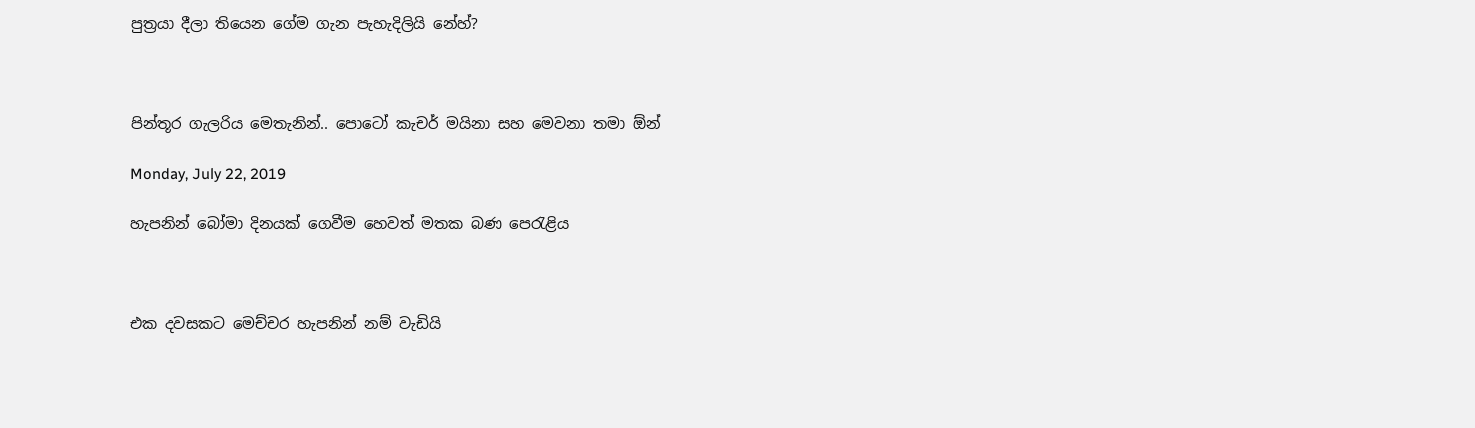පුත්‍රයා දීලා තියෙන ගේම ගැන පැහැදිලියි නේහ්?



පින්තූර ගැලරිය මෙතැනින්.. පොටෝ කැචර් මයිනා සහ මෙවනා තමා ඕන්

Monday, July 22, 2019

හැපනින් බෝමා දිනයක් ගෙවීම හෙවත් මතක බණ පෙරැළිය



එක දවසකට මෙච්චර හැපනින් නම් වැඩියි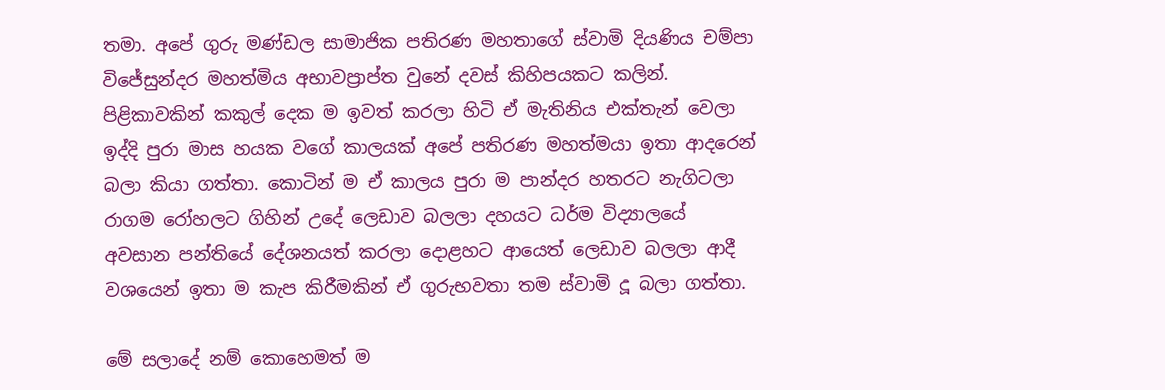තමා. අපේ ගුරු මණ්ඩල සාමාජික පතිරණ මහතාගේ ස්වාමි දියණිය චම්පා විජේසුන්දර මහත්මිය අභාවප්‍රාප්ත වුනේ දවස් කිහිපයකට කලින්. පිළිකාවකින් කකුල් දෙක ම ඉවත් කරලා හිටි ඒ මැතිනිය එක්තැන් වෙලා ඉද්දි පුරා මාස හයක වගේ කාලයක් අපේ පතිරණ මහත්මයා ඉතා ආදරෙන් බලා කියා ගත්තා. කොටින් ම ඒ කාලය පුරා ම පාන්දර හතරට නැගිටලා රාගම රෝහලට ගිහින් උදේ ලෙඩාව බලලා දහයට ධර්ම විද්‍යාලයේ අවසාන පන්තියේ දේශනයත් කරලා දොළහට ආයෙත් ලෙඩාව බලලා ආදී වශයෙන් ඉතා ම කැප කිරීමකින් ඒ ගුරුභවතා තම ස්වාමි දූ බලා ගත්තා.

මේ සලාදේ නම් කොහෙමත් ම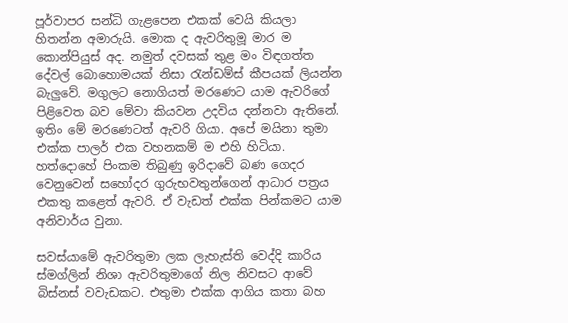පූර්වාපර සන්ධි ගැළපෙන එකක් වෙයි කියලා හිතන්න අමාරුයි. මොක ද ඇවරිතුමූ මාර ම කොන්පියුස් අද. නමුත් දවසක් තුළ මං විඳගත්ත දේවල් බොහොමයක් නිසා රැන්ඩම්ස් කීපයක් ලියන්න බැලුවේ. මගුලට නොගියත් මරණෙට යාම ඇවරිගේ පිළිවෙත බව මේවා කියවන උදවිය දන්නවා ඇතිනේ. ඉතිං මේ මරණෙටත් ඇවරි ගියා. අපේ මයිනා තුමා එක්ක පාලර් එක වහනකම් ම එහි හිටියා. හත්දොහේ පිංකම තිබුණු ඉරිදාවේ බණ ගෙදර වෙනුවෙන් සහෝදර ගුරුභවතුන්ගෙන් ආධාර පත්‍රය එකතු කළෙත් ඇවරි. ඒ වැඩත් එක්ක පින්කමට යාම අනිවාර්ය වුනා.

සවස්යාමේ ඇවරිතුමා ලක ලැහැස්ති වෙද්දි කාරිය ස්මග්ලින් නිශා ඇවරිතුමාගේ නිල නිවසට ආවේ බිස්නස් වවැඩකට. එතුමා එක්ක ආගිය කතා බහ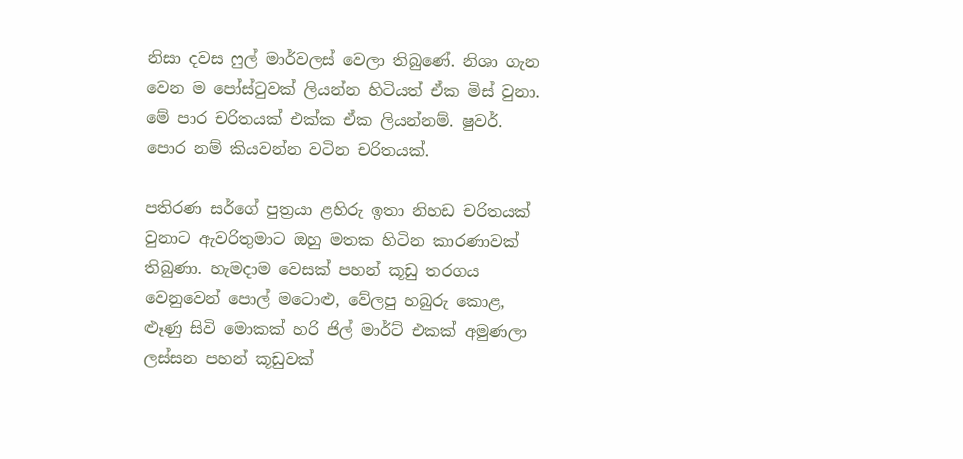නිසා දවස ෆුල් මාර්වලස් වෙලා තිබුණේ. නිශා ගැන වෙන ම පෝස්ටුවක් ලියන්න හිටියත් ඒක මිස් වුනා. මේ පාර චරිතයක් එක්ක ඒක ලියන්නම්. ෂුවර්. පොර නම් කියවන්න වටින චරිතයක්.

පතිරණ සර්ගේ පුත්‍රයා ළහිරු ඉතා නිහඩ චරිතයක් වුනාට ඇවරිතුමාට ඔහු මතක හිටින කාරණාවක් තිබුණා. හැමදාම වෙසක් පහන් කූඩු තරගය වෙනුවෙන් පොල් මටොළු, වේලපු හබුරු කොළ, ළූණු සිවි මොකක් හරි ජිල් මාර්ට් එකක් අමුණලා ලස්සන පහන් කූඩුවක්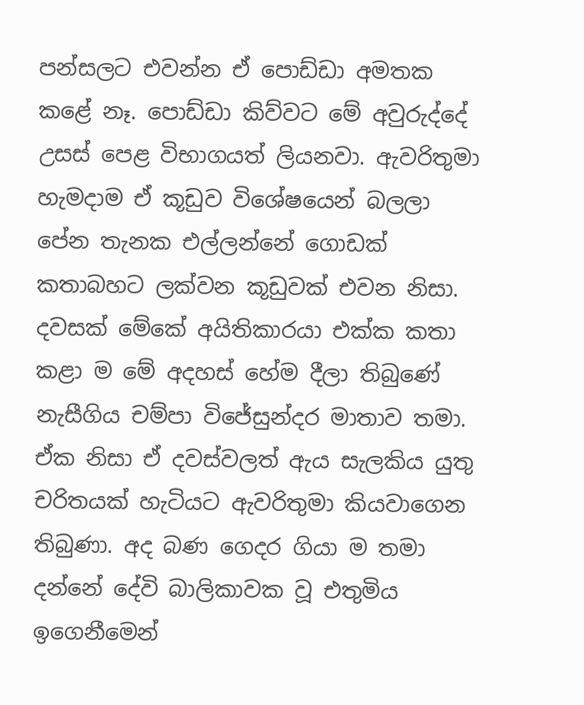පන්සලට එවන්න ඒ පොඩ්ඩා අමතක කළේ නෑ. පොඩ්ඩා කිව්වට මේ අවුරුද්දේ උසස් පෙළ විභාගයත් ලියනවා. ඇවරිතුමා හැමදාම ඒ කූඩුව විශේෂයෙන් බලලා පේන තැනක එල්ලන්නේ ගොඩක් කතාබහට ලක්වන කූඩුවක් එවන නිසා. දවසක් මේකේ අයිතිකාරයා එක්ක කතා කළා ම මේ අදහස් හේම දීලා තිබුණේ නැසීගිය චම්පා විජේසුන්දර මාතාව තමා. ඒක නිසා ඒ දවස්වලත් ඇය සැලකිය යුතු චරිතයක් හැටියට ඇවරිතුමා කියවාගෙන තිබුණා. අද බණ ගෙදර ගියා ම තමා දන්නේ දේවි බාලිකාවක වූ එතුමිය ඉගෙනීමෙන්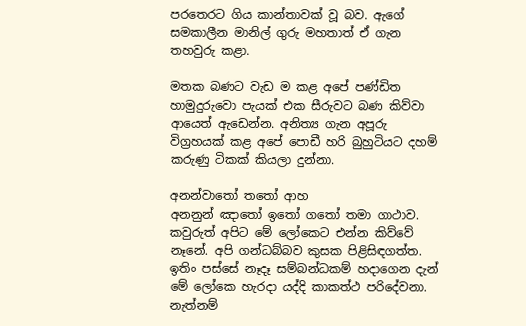පරතෙරට ගිය කාන්තාවක් වූ බව. ඇගේ සමකාලීන මානිල් ගුරු මහතාත් ඒ ගැන තහවුරු කළා.

මතක බණට වැඩ ම කළ අපේ පණ්ඩිත හාමුදුරුවො පැයක් එක සීරුවට බණ කිව්වා ආයෙත් ඇ‍ඩෙන්න. අනිත්‍ය ගැන අපූරු විග්‍රහයක් කළ අපේ පොඩී හරි බුහුටියට දහම් කරුණු ටිකක් කියලා දුන්නා.

අනන්වාතෝ තතෝ ආහ
අනනුන් ඤාතෝ ඉතෝ ගතෝ තමා ගාථාව. කවුරුත් අපිට මේ ලෝකෙට එන්න කිව්වේ නෑනේ. අපි ගන්ධබ්බව කුසක පිළිසිඳගත්ත. ඉතිං පස්සේ නෑදෑ සම්බන්ධකම් හදාගෙන දැන් මේ ලෝකෙ හැරදා යද්දි කාකත්ථ පරිදේවනා. නැත්නම්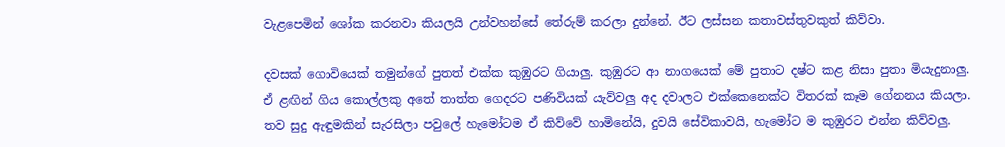වැළපෙමින් ශෝක කරනවා කියලයි උන්වහන්සේ තේරුම් කරලා දුන්නේ. ඊට ලස්සන කතාවස්තුවකුත් කිව්වා.

දවසක් ගොවියෙක් තමුන්ගේ පුතත් එක්ක කුඹුරට ගියාලු. කුඹුරට ආ නාගයෙක් මේ පුතාට දෂ්ට කළ නිසා පුතා මියැදුනාලු. ඒ ළඟින් ගිය කොල්ලකු අතේ තාත්ත ගෙදරට පණිවියක් යැව්වලු අද දවාලට එක්කෙනෙක්ට විතරක් කෑම ගේනනය කියලා. තව සුදු ඇඳුමකින් සැරසිලා පවුලේ හැමෝටම ඒ කිව්වේ හාමිනේයි, දුවයි සේවිකාවයි, හැමෝට ම කුඹුරට එන්න කිව්වලු.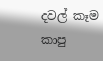දවල් කෑම කාපු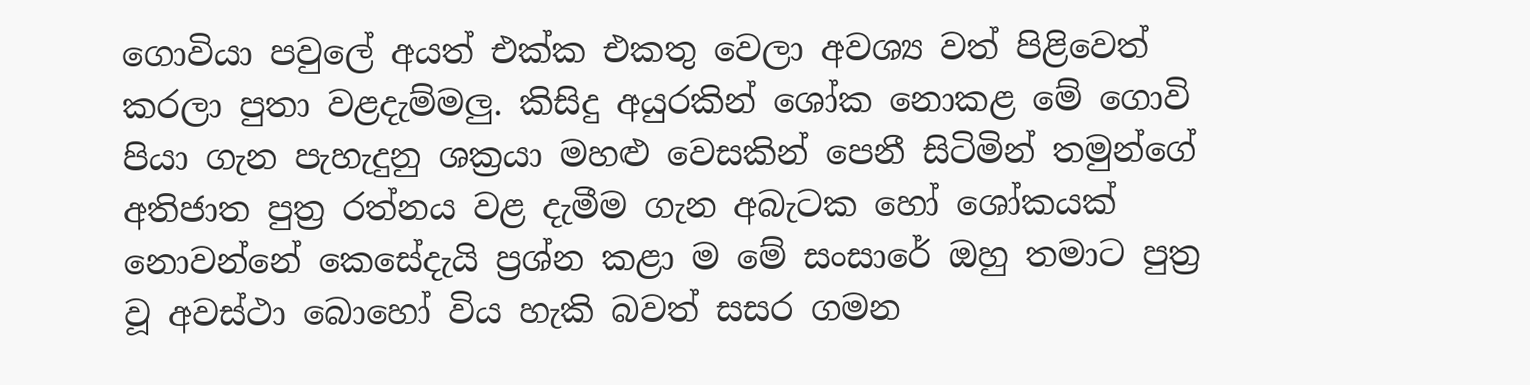ගොවියා පවුලේ අයත් එක්ක එකතු වෙලා අවශ්‍ය වත් පිළිවෙත් කරලා පුතා වළදැම්මලු. කිසිදු අයුරකින් ශෝක නොකළ මේ ගොවි පියා ගැන පැහැදුනු ශක්‍රයා මහළු වෙසකින් පෙනී සිටිමින් තමුන්ගේ අතිජාත පුත්‍ර රත්නය වළ දැමීම ගැන අබැටක හෝ ශෝකයක් නොවන්නේ කෙසේදැයි ප්‍රශ්න කළා ම මේ සංසාරේ ඔහු තමාට පුත්‍ර වූ අවස්ථා බොහෝ විය හැකි බවත් සසර ගමන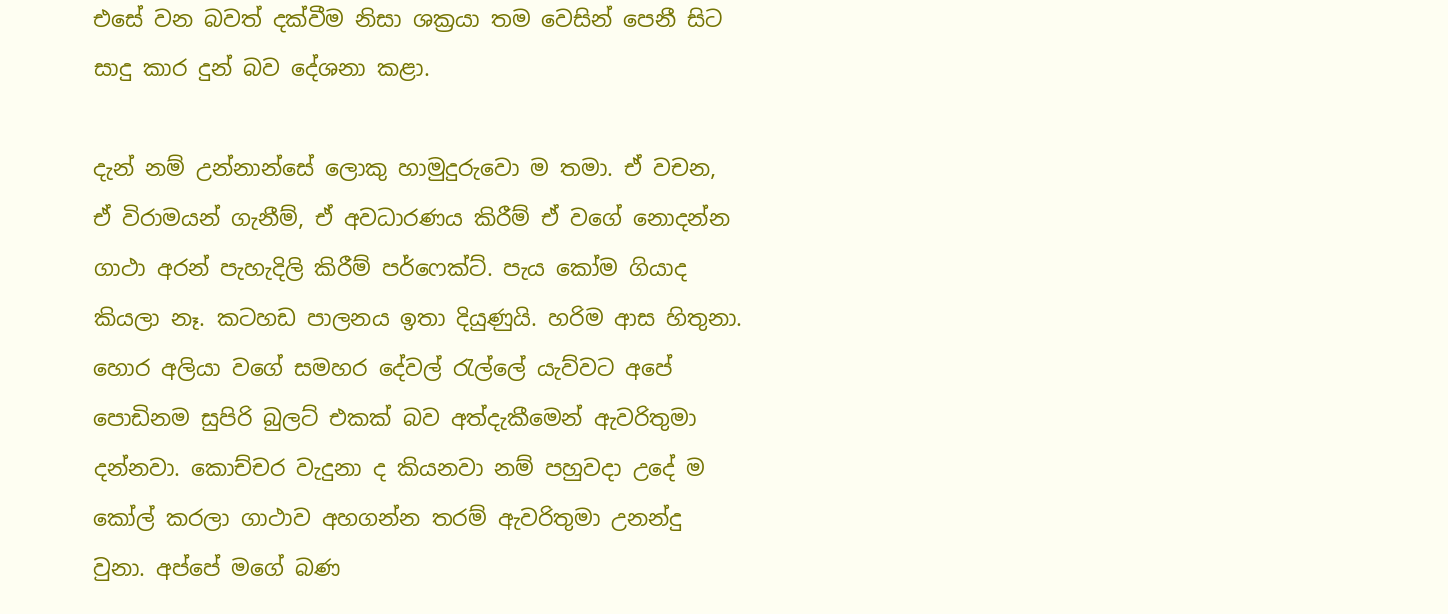එසේ වන බවත් දක්වීම නිසා ශක්‍රයා තම වෙසින් පෙනී සිට සාදු කාර දුන් බව දේශනා කළා.

දැන් නම් උන්නාන්සේ ලොකු හාමුදුරුවො ම තමා. ඒ වචන, ඒ විරාමයන් ගැනීම්, ඒ අවධාරණය කිරීම් ඒ වගේ නොදන්න ගාථා අරන් පැහැදිලි කිරීම් පර්ෆෙක්ට්. පැය කෝම ගියාද කියලා නෑ. කටහඩ පාලනය ඉතා දියුණුයි. හරිම ආස හිතුනා. හොර අලියා වගේ සමහර දේවල් රැල්ලේ යැව්වට අපේ පොඩිනම සුපිරි බුලට් එකක් බව අත්දැකීමෙන් ඇවරිතුමා දන්නවා. කොච්චර වැදුනා ද කියනවා නම් පහුවදා උදේ ම කෝල් කරලා ගාථාව අහගන්න තරම් ඇවරිතුමා උනන්දු වුනා. අප්පේ මගේ බණ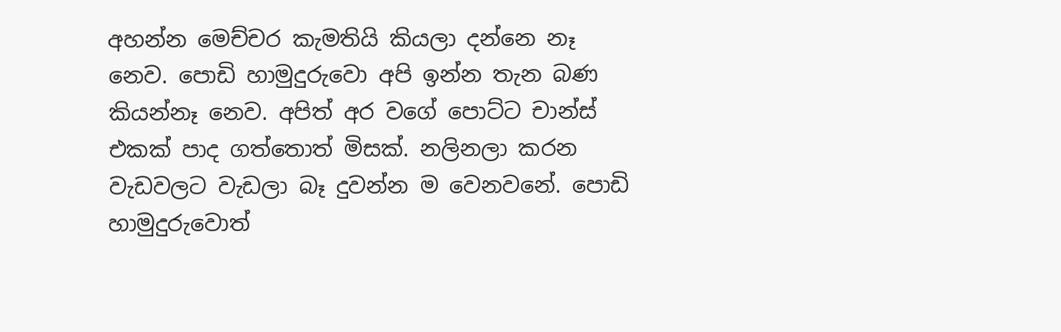අහන්න මෙච්චර කැමතියි කියලා දන්නෙ නෑ නෙව. පොඩි හාමුදුරුවො අපි ඉන්න තැන බණ කියන්නෑ නෙව. අපිත් අර වගේ පොට්ට චාන්ස් එකක් පාද ගත්තොත් මිසක්. නලිනලා කරන වැඩවලට වැඩලා බෑ දුවන්න ම වෙනවනේ. පොඩි හාමුදුරුවොත්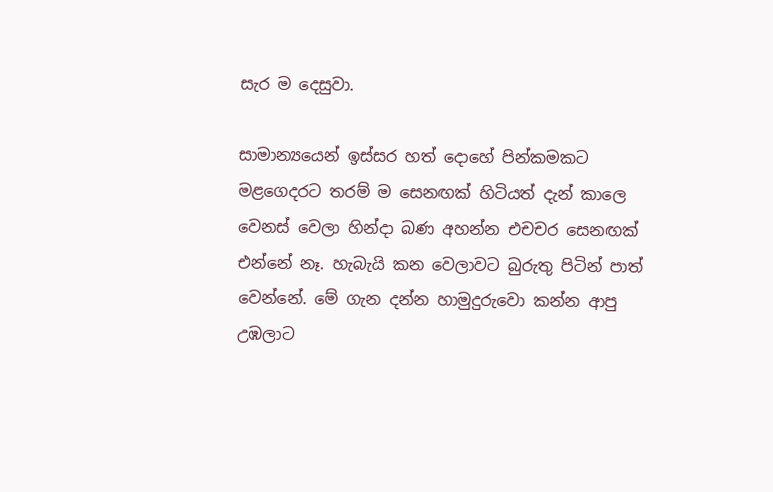සැර ම දෙසුවා.

සාමාන්‍යයෙන් ඉස්සර හත් දොහේ පින්කමකට මළගෙදරට තරම් ම සෙනඟක් හිටියත් දැන් කාලෙ වෙනස් වෙලා හින්දා බණ අහන්න එචචර සෙනඟක් එන්නේ නෑ. හැබැයි කන වෙලාවට බුරුතු පිටින් පාත් වෙන්නේ. මේ ගැන දන්න හාමුදුරුවො කන්න ආපු උඹලාට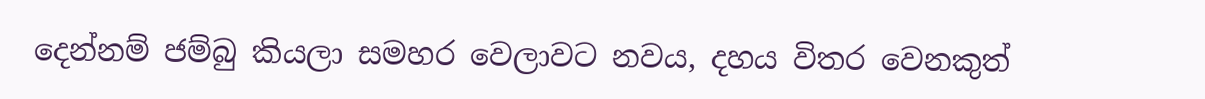දෙන්නම් ජම්බු කියලා සමහර වෙලාවට නවය, දහය විතර වෙනකුත්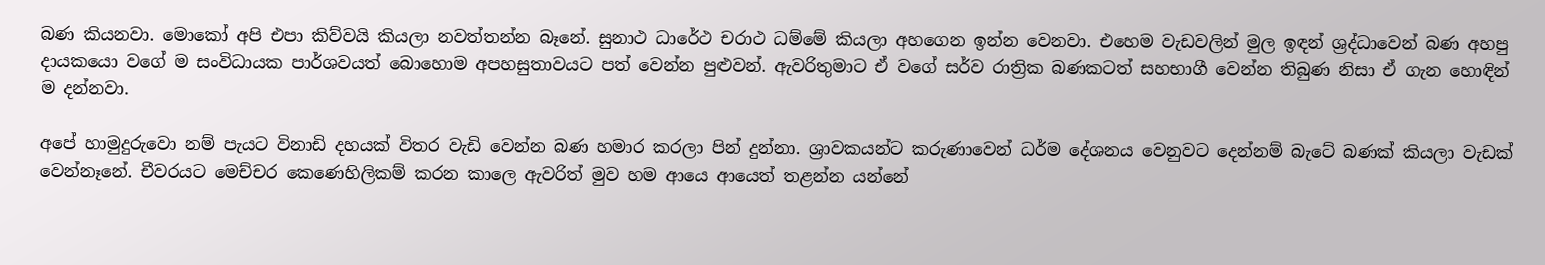බණ කියනවා. මොකෝ අපි එපා කිව්වයි කියලා නවත්තන්න බෑනේ. සුනාථ ධාරේථ චරාථ ධම්මේ කියලා අහගෙන ඉන්න වෙනවා. එහෙම වැඩවලින් මුල ඉඳන් ශ්‍රද්ධාවෙන් බණ අහපු දායකයො වගේ ම සංවිධායක පාර්ශවයත් බොහොම අපහසුතාවයට පත් වෙන්න පුළුවන්. ඇවරිතුමාට ඒ වගේ සර්ව රාත්‍රික බණකටත් සහභාගී වෙන්න තිබුණ නිසා ඒ ගැන හොඳින් ම දන්නවා.

අපේ හාමුදුරුවො නම් පැයට විනාඩි දහයක් විතර වැඩි වෙන්න බණ හමාර කරලා පින් දුන්නා. ශ්‍රාවකයන්ට කරුණාවෙන් ධර්ම දේශනය වෙනුවට දෙන්නම් බැටේ බණක් කියලා වැඩක් වෙන්නෑනේ. චීවරයට මෙච්චර කෙණෙහිලිකම් කරන කාලෙ ඇවරිත් මුව හම ආයෙ ආයෙත් තළන්න යන්නේ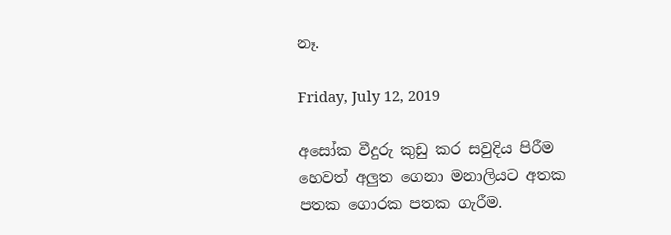නෑ.

Friday, July 12, 2019

අසෝක වීදුරු කුඩු කර සවුදිය පිරීම හෙවත් අලුත ගෙනා මනාලියට අතක පතක ගොරක පතක ගැරීම.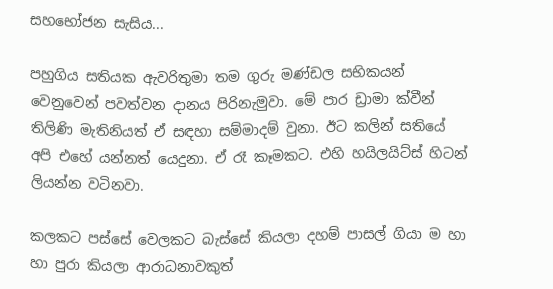සහභෝජන සැසිය...

පහුගිය සතියක ඇවරිතුමා තම ගුරු මණ්ඩල සභිකයන් වෙනුවෙන් පවත්වන දානය පිරිනැමුවා. මේ පාර ඩ්‍රාමා ක්වීන් තිලිණි මැතිනියත් ඒ සඳහා සම්මාදම් වුනා. ඊට කලින් සතියේ අපි එහේ යන්නත් යෙදුනා. ඒ රෑ කෑමකට. එහි හයිලයිට්ස් හිටන් ලියන්න වටිනවා.

කලකට පස්සේ වෙලකට බැස්සේ කියලා දහම් පාසල් ගියා ම හා හා පුරා කියලා ආරාධනාවකුත්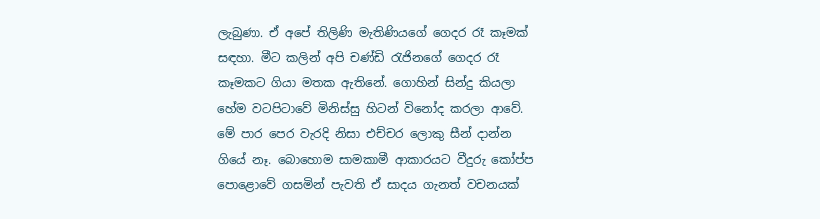ලැබුණා. ඒ අපේ තිලිණි මැතිණියගේ ගෙදර රෑ කෑමක් සඳහා. මීට කලින් අපි චණ්ඩි රැජිනගේ ගෙදර රෑ කෑමකට ගියා මතක ඇතිනේ. ගොහින් සින්දු කියලා හේම වටපිටාවේ මිනිස්සු හිටන් විනෝද කරලා ආවේ. මේ පාර පෙර වැරදි නිසා එච්චර ලොකු සීන් දාන්න ගියේ නෑ. බොහොම සාමකාමී ආකාරයට වීදුරු කෝප්ප පොළොවේ ගසමින් පැවති ඒ සාදය ගැනත් වචනයක්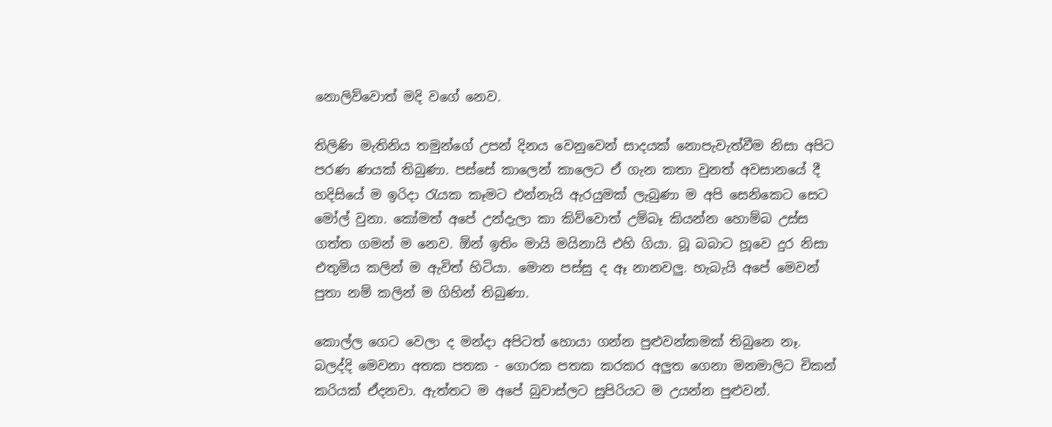නොලිව්වොත් මදි වගේ නෙව.

තිලිණි මැතිනිය තමුන්ගේ උපන් දිනය වෙනුවෙන් සාදයක් නොපැවැත්වීම නිසා අපිට පරණ ණයක් තිබුණා. පස්සේ කාලෙන් කාලෙට ඒ ගැන කතා වුනත් අවසානයේ දී හදිසියේ ම ඉරිදා රැයක කෑමට එන්නැයි ඇරයුමක් ලැබුණා ම අපි සෙනිකෙට සෙට මෝල් වුනා. කෝමත් අපේ උන්දැලා කා කිව්වොත් උම්බෑ කියන්න හොම්බ උස්ස ගත්ත ගමන් ම නෙව. ඕන් ඉතිං මායි මයිනායි එහි ගියා. බූ බබාට හූවෙ දුර නිසා එතුමිය කලින් ම ඇවිත් හිටියා. මොන පස්සු ද ඈ නානවලු. හැබැයි අපේ මෙවන් පුතා නම් කලින් ම ගිහින් තිබුණා.

කොල්ල ගෙට වෙලා ද මන්දා අපිටත් හොයා ගන්න පුළුවන්කමක් තිබුනෙ නෑ. බලද්දි මෙවනා අතක පතක - ගොරක පතක කරකර අලුත ගෙනා මනමාලිට චිකන් කරියක් ඒදනවා. ඇත්තට ම අපේ බුවාස්ලට සුපිරියට ම උයන්න පුළුවන්.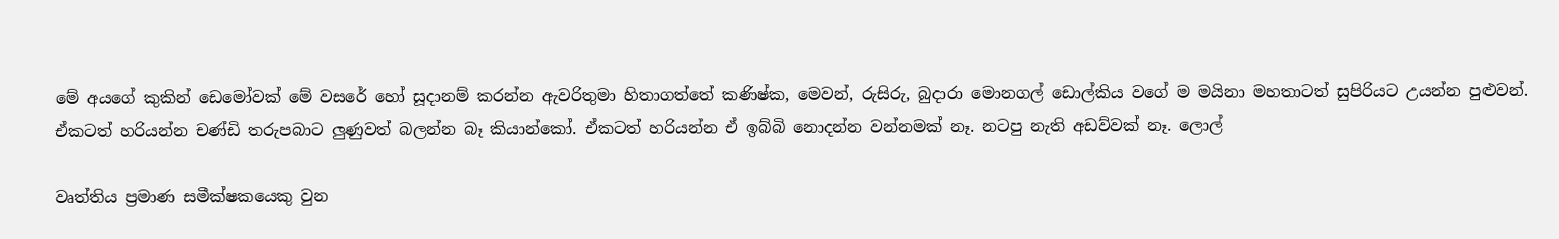මේ අයගේ කුකින් ඩෙමෝවක් මේ වසරේ හෝ සූදානම් කරන්න ඇවරිතුමා හිතාගත්තේ කණිෂ්ක, මෙවන්, රුසිරු, බුදාරා මොනගල් ඩොල්කිය වගේ ම මයිනා මහතාටත් සුපිරියට උයන්න පුළුවන්. ඒකටත් හරියන්න චණ්ඩි තරුපබාට ලුණුවත් බලන්න බෑ කියාන්කෝ. ඒකටත් හරියන්න ඒ ඉබ්බි නොදන්න වන්නමක් නෑ. නටපු නැති අඩව්වක් නෑ. ලොල්

වෘත්තිය ප්‍රමාණ සමීක්ෂකයෙකු වුන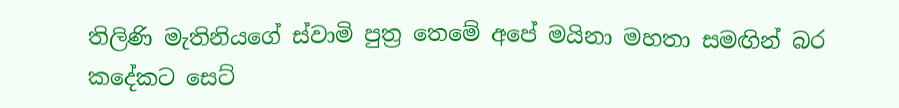තිලිණි මැතිනියගේ ස්වාමි පුත්‍ර තෙමේ අපේ මයිනා මහතා සමඟින් බර කදේකට සෙට්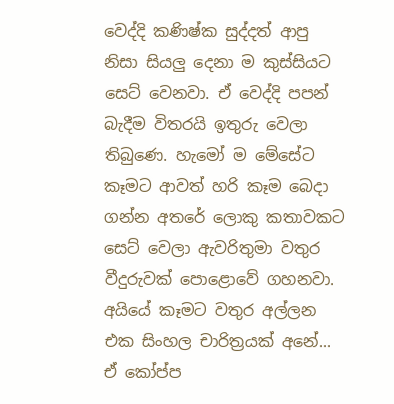වෙද්දි කණිෂ්ක සුද්දත් ආපු නිසා සියලු දෙනා ම කුස්සියට සෙට් වෙනවා. ඒ වෙද්දි පපන් බැදීම විතරයි ඉතුරු වෙලා තිබුණෙ. හැමෝ ම මේසේට කෑමට ආවත් හරි කෑම බෙදා ගන්න අතරේ ලොකු කතාවකට සෙට් වෙලා ඇවරිතුමා වතුර වීදුරුවක් පොළොවේ ගහනවා. අයියේ කෑමට වතුර අල්ලන එක සිංහල චාරිත්‍රයක් අනේ... ඒ කෝප්ප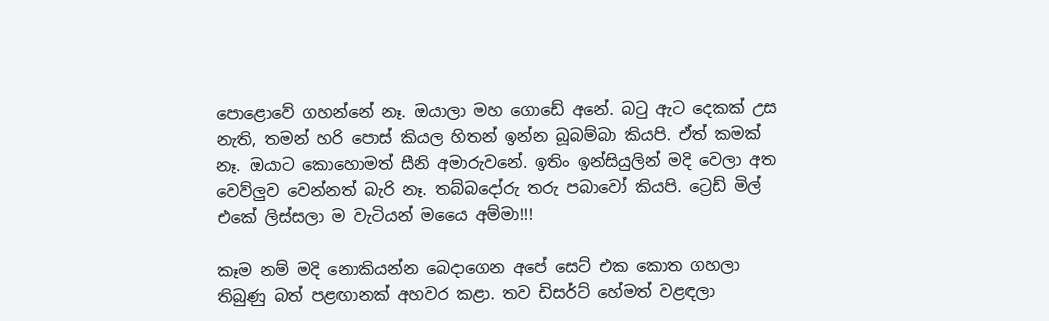පොළොවේ ගහන්නේ නෑ. ඔයාලා මහ ගොඩේ අනේ. බටු ඇට දෙකක් උස නැති, තමන් හරි පොස් කියල හිතන් ඉන්න බූබම්බා කියපි. ඒත් කමක් නෑ. ඔයාට කොහොමත් සීනි අමාරුවනේ. ඉතිං ඉන්සියුලින් මදි වෙලා අත වෙව්ලුව වෙන්නත් බැරි නෑ. තබ්බදෝරු තරු පබාවෝ කියපි. ට්‍රෙඩ් මිල් එකේ ලිස්සලා ම වැටියන් මයෛ අම්මා!!!

කෑම නම් මදි නොකියන්න බෙදාගෙන අපේ සෙට් එක කොත ගහලා තිබුණු බත් පළඟානක් අහවර කළා. තව ඩිසර්ට් හේමත් වළඳලා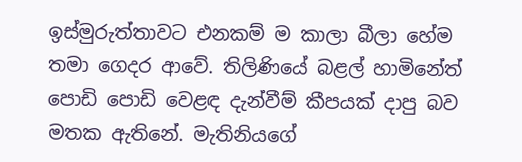ඉස්මුරුත්තාවට එනකම් ම කාලා බීලා හේම තමා ගෙදර ආවේ. තිලිණියේ බළල් හාමිනේත් පොඩි පොඩි වෙළඳ දැන්වීම් කීපයක් දාපු බව මතක ඇතිනේ. මැතිනියගේ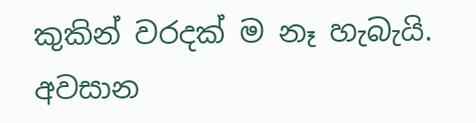කුකින් වරදක් ම නෑ හැබැයි. අවසාන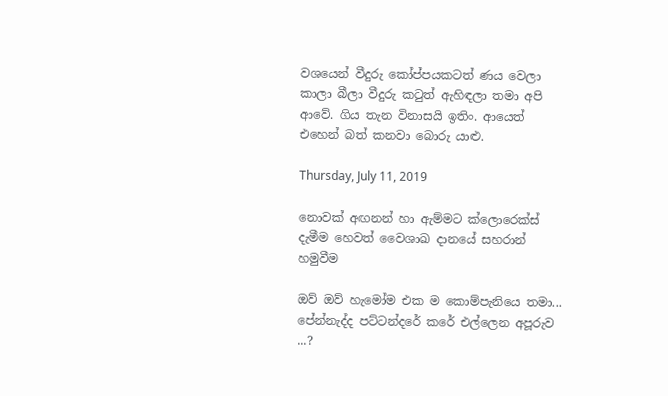වශයෙන් වීදුරු කෝප්පයකටත් ණය වෙලා කාලා බීලා වීදුරු කටුත් ඇහිඳලා තමා අපි ආවේ. ගිය තැන විනාසයි ඉතිං. ආයෙත් එහෙන් බත් කනවා බොරු යාළු.

Thursday, July 11, 2019

නොවක් අඟනන් හා ඇම්මට ක්ලොරෙක්ස් දැමීම හෙවත් වෛශාඛ දානයේ සහරාන් හමුවීම

ඔව් ඔව් හැමෝම එක ම කොම්පැනියෙ තමා... පේන්නැද්ද පට්ටන්දරේ කරේ එල්ලෙන අපූරුව ...?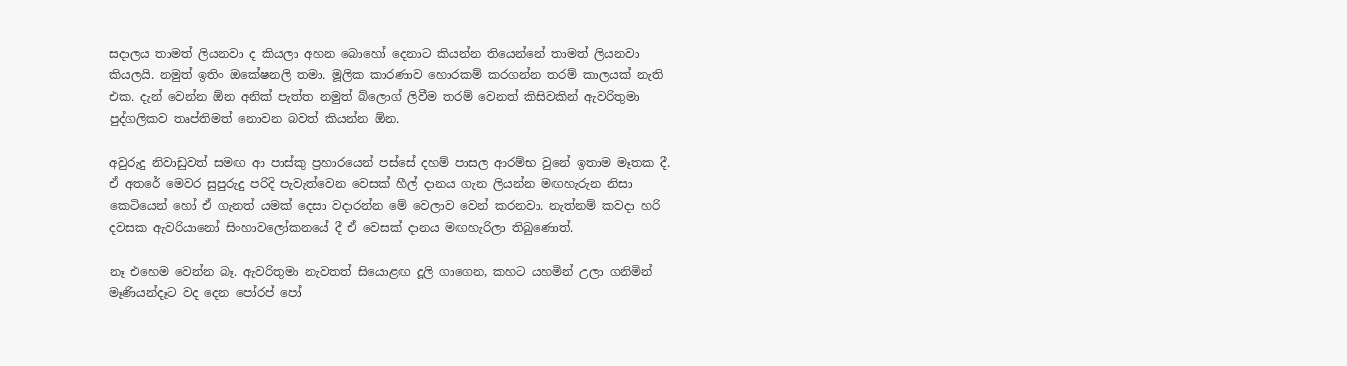සදාලය තාමත් ලියනවා ද කියලා අහන බොහෝ දෙනාට කියන්න තියෙන්නේ තාමත් ලියනවා කියලයි. නමුත් ඉතිං ඔකේෂනලි තමා. මූලික කාරණාව හොරකම් කරගන්න තරම් කාලයක් නැති එක. දැන් වෙන්න ඕන අනික් පැත්ත නමුත් බ්ලොග් ලිවීම තරම් වෙනත් කිසිවකින් ඇවරිතුමා පුද්ගලිකව තෘප්තිමත් නොවන බවත් කියන්න ඕන.

අවුරුදු නිවාඩුවත් සමඟ ආ පාස්කු ප්‍රහාරයෙන් පස්සේ දහම් පාසල ආරම්භ වුනේ ඉතාම මෑතක දී. ඒ අතරේ මෙවර සුපුරුදු පරිදි පැවැත්වෙන වෙසක් හීල් දානය ගැන ලියන්න මඟහැරුන නිසා කෙටියෙන් හෝ ඒ ගැනත් යමක් දෙසා වදාරන්න මේ වෙලාව වෙන් කරනවා. නැත්නම් කවදා හරි දවසක ඇවරියානෝ සිංහාවලෝකනයේ දී ඒ වෙසක් දානය මඟහැරිලා තිබුණොත්.

නෑ එහෙම වෙන්න බෑ. ඇවරිතුමා නැවතත් සියොළඟ දූලි ගාගෙන, කහට යහමින් උලා ගනිමින් මෑණියන්දෑට වද දෙන පෝරප් පෝ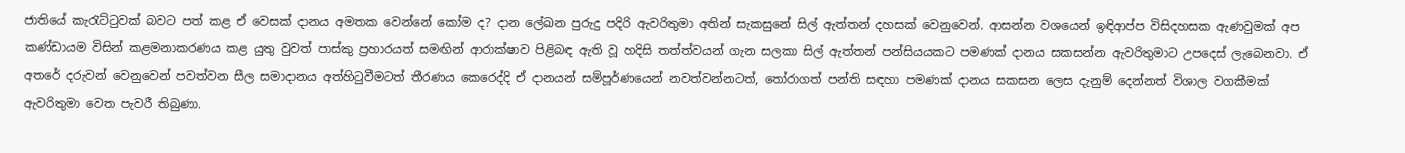ජාතියේ කැරැට්ටුවක් බවට පත් කළ ඒ වෙසක් දානය අමතක වෙන්නේ කෝම ද? දාන ලේඛන පුරුදු පදිරි ඇවරිතුමා අතින් සැකසුනේ සිල් ඇත්තන් දහසක් වෙනුවෙන්. ආසන්න වශයෙන් ඉඳිආප්ප විසිදහසක ඇණවුමක් අප කණ්ඩායම විසින් කළමනාකරණය කළ යුතු වුවත් පාස්කු ප්‍රහාරයත් සමඟින් ආරාක්ෂාව පිළිබඳ ඇති වූ හදිසි තත්ත්වයන් ගැන සලකා සිල් ඇත්තන් පන්සියයකට පමණක් දානය සකසන්න ඇවරිතුමාට උපදෙස් ලැබෙනවා. ඒ අතරේ දරුවන් වෙනුවෙන් පවත්වන සීල සමාදානය අත්හිටුවීමටත් තීරණය කෙරෙද්දි ඒ දානයන් සම්පූර්ණයෙන් නවත්වන්නටත්, තෝරාගත් පන්ති සඳහා පමණක් දානය සකසන ලෙස දැනුම් දෙන්නත් විශාල වගකීමක් ඇවරිතුමා වෙත පැවරී තිබුණා.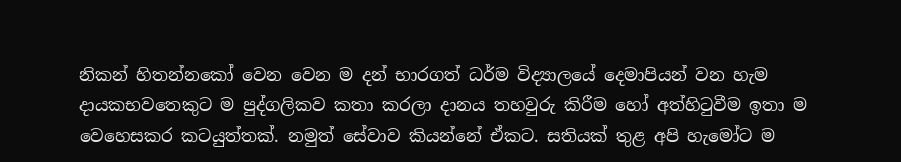නිකන් හිතන්නකෝ වෙන වෙන ම දන් භාරගත් ධර්ම විද්‍යාලයේ දෙමාපියන් වන හැම දායකභවතෙකුට ම පුද්ගලිකව කතා කරලා දානය තහවුරු කිරීම හෝ අත්හිටුවීම ඉතා ම වෙහෙසකර කටයුත්තක්. නමුත් සේවාව කියන්නේ ඒකට. සතියක් තුළ අපි හැමෝට ම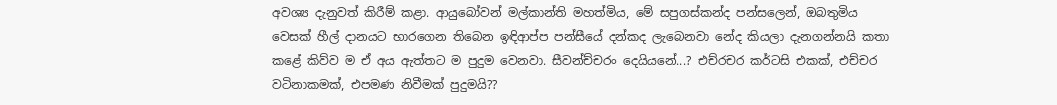අවශ්‍ය දැනුවත් කිරීම් කළා. ආයුබෝවන් මල්කාන්ති මහත්මිය, මේ සපුගස්කන්ද පන්සලෙන්, ඔබතුමිය වෙසක් හීල් දානයට භාරගෙන තිබෙන ඉඳිආප්ප පන්සීයේ දන්කද ලැබෙනවා නේද කියලා දැනගන්නයි කතා කළේ කිව්ව ම ඒ අය ඇත්තට ම පුදුම වෙනවා. සීවන්ච්චරං දෙයියනේ...? එච්රචර කර්ටසි එකක්, එච්චර වටිනාකමක්, එපමණ නිවීමක් පුදුමයි??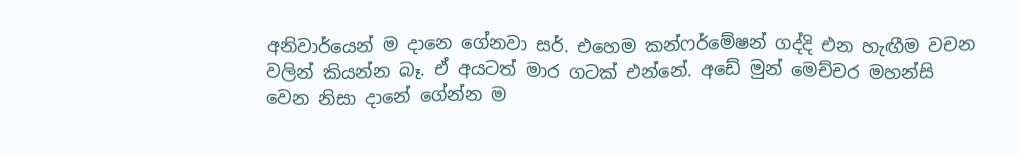අනිවාර්යෙන් ම දානෙ ගේනවා සර්. එහෙම කන්ෆර්මේෂන් ගද්දි එන හැඟීම වචන වලින් කියන්න බෑ. ඒ අයටත් මාර ගටක් එන්නේ. අඩේ මුන් මෙච්චර මහන්සි වෙන නිසා දානේ ගේන්න ම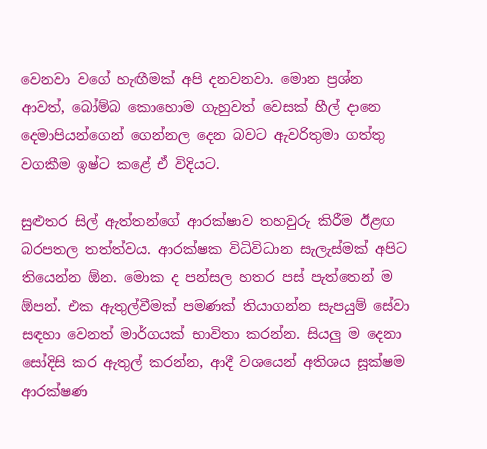වෙනවා වගේ හැඟීමක් අපි දනවනවා. මොන ප්‍රශ්න ආවත්, බෝම්බ කොහොම ගැහුවත් වෙසක් හීල් දානෙ දෙමාපියන්ගෙන් ගෙන්නල දෙන බවට ඇවරිතුමා ගත්තු වගකීම ඉෂ්ට කළේ ඒ විදියට.

සුළුතර සිල් ඇත්තන්ගේ ආරක්ෂාව තහවුරු කිරීම ඊළඟ බරපතල තත්ත්වය. ආරක්ෂක විධිවිධාන සැලැස්මක් අපිට තියෙන්න ඕන. මොක ද පන්සල හතර පස් පැත්තෙන් ම ඕපන්. එක ඇතුල්වීමක් පමණක් තියාගන්න සැපයුම් සේවා සඳහා වෙනත් මාර්ගයක් භාවිතා කරන්න. සියලු ම දෙනා සෝදිසි කර ඇතුල් කරන්න, ආදී වශයෙන් අතිශය සූක්ෂම ආරක්ෂණ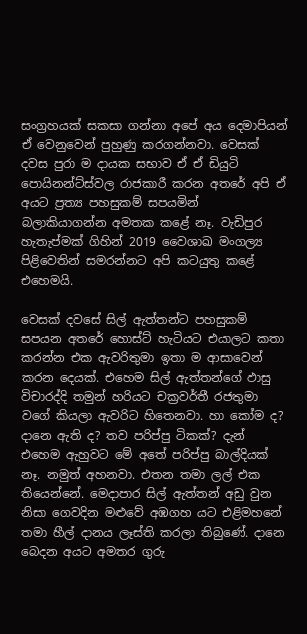සංග්‍රහයක් සකසා ගන්නා අපේ අය දෙමාපියන් ඒ වෙනුවෙන් පුහුණු කරගන්නවා. වෙසක් දවස පුරා ම දායක සභාව ඒ ඒ ඩියුටි පොයිනන්ට්ස්වල රාජකාරී කරන අතරේ අපි ඒ අයට ප්‍රත්‍ය පහසුකම් සපයමින් බලාකියාගන්න අමතක කළේ නෑ. වැඩිපුර හැතැප්මක් ගිහින් 2019 වෛශාඛ මංගල්‍ය පිළිවෙතින් සමරන්නට අපි කටයුතු කළේ එහෙමයි.

වෙසක් දවසේ සිල් ඇත්තන්ට පහසුකම් සපයන අතරේ හොස්ට් හැටියට එයාලට කතා කරන්න එක ඇවරිතුමා ඉතා ම ආසාවෙන් කරන දෙයක්. එහෙම සිල් ඇත්තන්ගේ ඵාසු විචාරද්දි තමුන් හරියට චක්‍රවර්තී රජතුමා වගේ කියලා ඇවරිට හිතෙනවා. හා කෝම ද? දානෙ ඇති ද? තව පරිප්පු ටිකක්? දැන් එහෙම ඇහුවට මේ අතේ පරිප්පු බාල්දියක් නෑ. නමුත් අහනවා. එතන තමා ලල් එක තියෙන්නේ. මෙදාපාර සිල් ඇත්තන් අඩු වුන නිසා ගෙවදින මළුවේ අඹගහ යට එළිමහනේ තමා හීල් දානය ලෑස්ති කරලා තිබුණේ. දානෙ බෙදන අයට අමතර ගුරු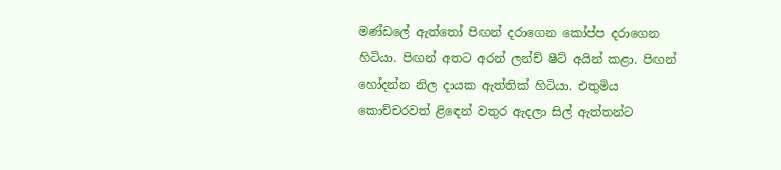මණ්ඩලේ ඇත්තෝ පිඟන් දරාගෙන කෝප්ප දරාගෙන හිටියා. පිඟන් අතට අරන් ලන්ච් ෂීට් අයින් කළා. පිඟන් හෝදන්න නිල දායක ඇත්තික් හිටියා. එතුමිය කොච්චරවත් ළිඳෙන් වතුර ඇදලා සිල් ඇත්තන්ට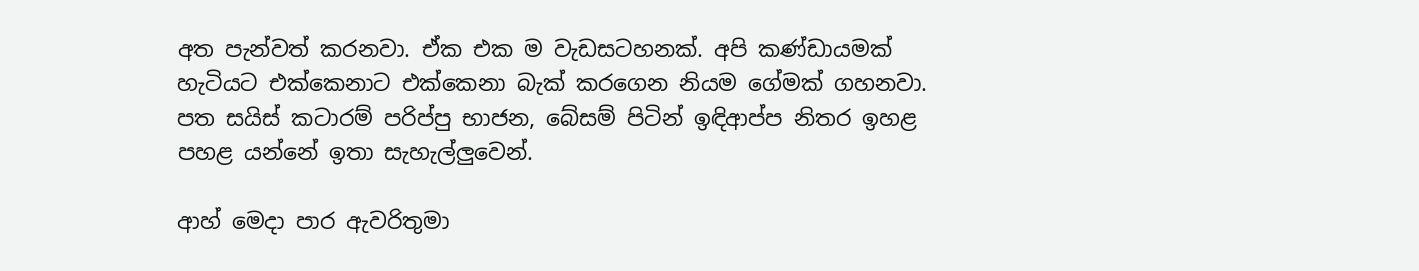අත පැන්වත් කරනවා. ඒක එක ම වැඩසටහනක්. අපි කණ්ඩායමක් හැටියට එක්කෙනාට එක්කෙනා බැක් කරගෙන නියම ගේමක් ගහනවා. පත සයිස් කටාරම් පරිප්පු භාජන, බේසම් පිටින් ඉඳිආප්ප නිතර ඉහළ පහළ යන්නේ ඉතා සැහැල්ලුවෙන්.

ආහ් මෙදා පාර ඇවරිතුමා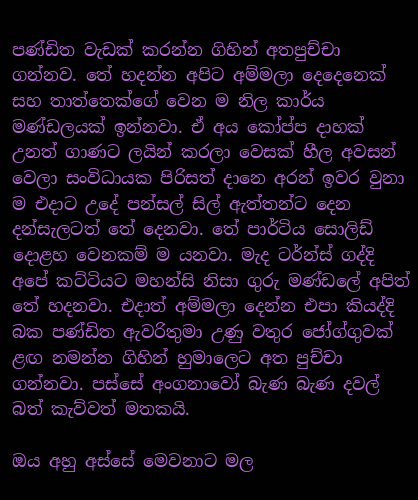පණ්ඩිත වැඩක් කරන්න ගිහින් අතපුච්චා ගන්නව. තේ හදන්න අපිට අම්මලා දෙදෙනෙක් සහ තාත්තෙක්ගේ වෙන ම නිල කාර්ය මණ්ඩලයක් ඉන්නවා. ඒ අය කෝප්ප දාහක් උනත් ගාණට ලයින් කරලා වෙසක් හීල අවසන් වෙලා සංවිධායක පිරිසත් දානෙ අරන් ඉවර වුනා ම එදාට උදේ පන්සල් සිල් ඇත්තන්ට දෙන දන්සැලටත් තේ දෙනවා. තේ පාර්ටිය සොලිඩ් දොළහ වෙනකම් ම යනවා. මැද ටර්න්ස් ගද්දි අපේ කට්ටියට මහන්සි නිසා ගුරු මණ්ඩලේ අපිත් තේ හදනවා. එදාත් අම්මලා දෙන්න එපා කියද්දි බක පණ්ඩිත ඇවරිතුමා උණු වතුර ජෝග්ගුවක් ළඟ නමන්න ගිහින් හුමාලෙට අත පුච්චා ගන්නවා. පස්සේ අංගනාවෝ බැණ බැණ දවල් බත් කැව්වත් මතකයි.

ඔය අහු අස්සේ මෙවනාට මල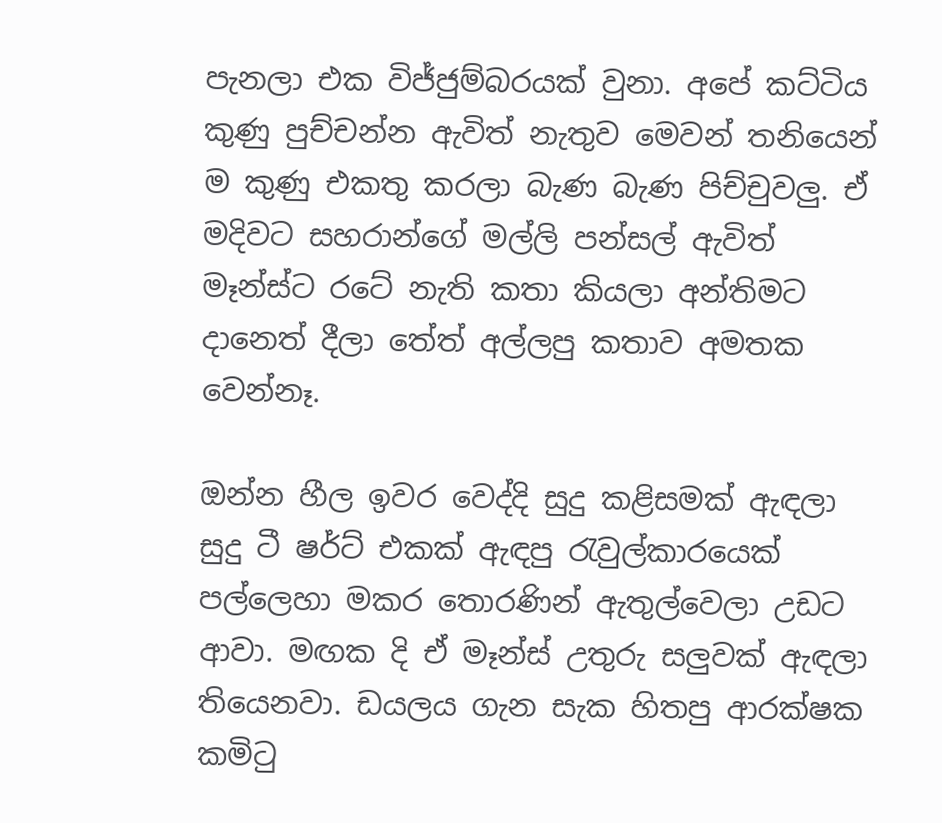පැනලා එක විජ්ජුම්බරයක් වුනා. අපේ කට්ටිය කුණු පුච්චන්න ඇවිත් නැතුව මෙවන් තනියෙන් ම කුණු එකතු කරලා බැණ බැණ පිච්චුවලු. ඒ මදිවට සහරාන්ගේ මල්ලි පන්සල් ඇවිත් මෑන්ස්ට රටේ නැති කතා කියලා අන්තිමට දානෙත් දීලා තේත් අල්ලපු කතාව අමතක වෙන්නෑ.

ඔන්න හීල ඉවර වෙද්දි සුදු කළිසමක් ඇඳලා සුදු ටී ෂර්ට් එකක් ඇඳපු රැවුල්කාරයෙක් පල්ලෙහා මකර තොරණින් ඇතුල්වෙලා උඩට ආවා. මඟක දි ඒ මෑන්ස් උතුරු සලුවක් ඇඳලා තියෙනවා. ඩයලය ගැන සැක හිතපු ආරක්ෂක කමිටු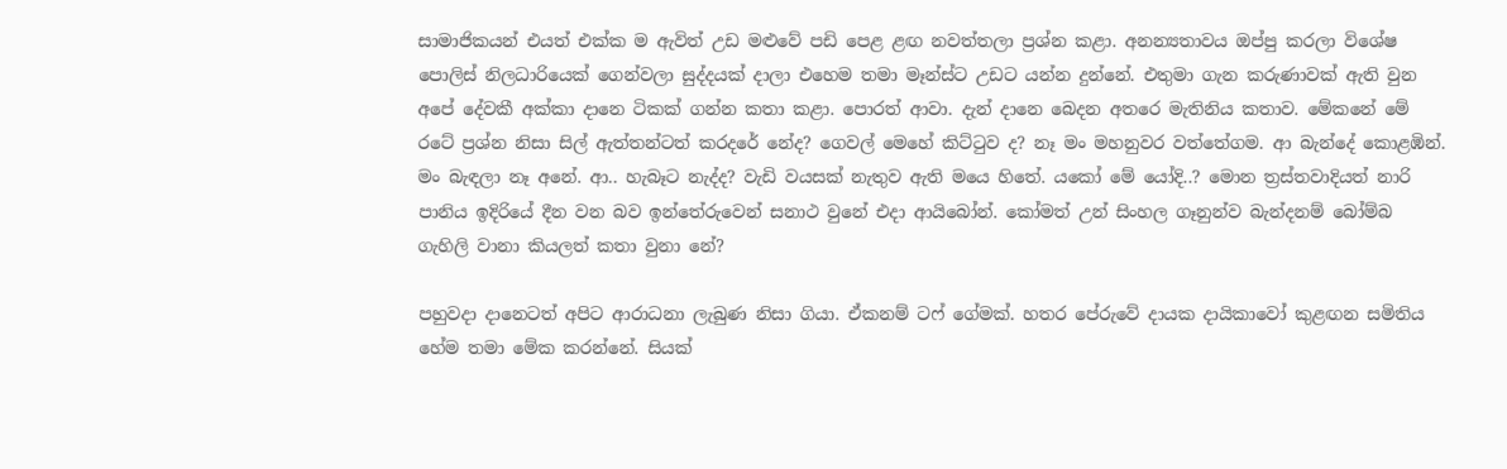සාමාජිකයන් එයත් එක්ක ම ඇවිත් උඩ මළුවේ පඩි පෙළ ළඟ නවත්තලා ප්‍රශ්න කළා. අනන්‍යතාවය ඔප්පු කරලා විශේෂ පොලිස් නිලධාරියෙක් ගෙන්වලා සුද්දයක් දාලා එහෙම තමා මෑන්ස්ට උඩට යන්න දුන්නේ. එතුමා ගැන කරුණාවක් ඇති වුන අපේ දේවකී අක්කා දානෙ ටිකක් ගන්න කතා කළා. පොරත් ආවා. දැන් දානෙ බෙදන අතරෙ මැතිනිය කතාව. මේකනේ මේ රටේ ප්‍රශ්න නිසා සිල් ඇත්තන්ටත් කරදරේ නේද? ගෙවල් මෙහේ කිට්ටුව ද? නෑ මං මහනුවර වත්තේගම. ආ බැන්දේ කොළඹින්. මං බැඳලා නෑ අනේ. ආ.. හැබෑට නැද්ද? වැඩි වයසක් නැතුව ඇති මයෙ හිතේ. යකෝ මේ යෝදි..? මොන ත්‍රස්තවාදියත් නාරි පානිය ඉදිරියේ දීන වන බව ඉන්තේරුවෙන් සනාථ වුනේ එදා ආයිබෝන්. කෝමත් උන් සිංහල ගෑනුන්ව බැන්දනම් බෝම්බ ගැහිලි වානා කියලත් කතා වුනා නේ?

පහුවදා දානෙටත් අපිට ආරාධනා ලැබුණ නිසා ගියා. ඒකනම් ටෆ් ගේමක්. හතර පේරුවේ දායක දායිකාවෝ කුළඟන සමිතිය හේම තමා මේක කරන්නේ. සියක්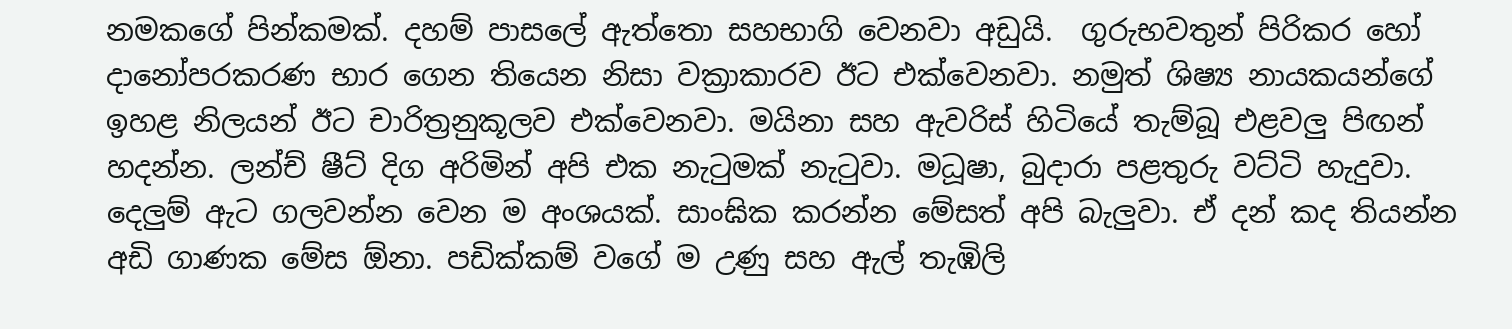නමකගේ පින්කමක්. දහම් පාසලේ ඇත්තො සහභාගි වෙනවා අඩුයි.  ගුරුභවතුන් පිරිකර හෝ දානෝපරකරණ භාර ගෙන තියෙන නිසා වක්‍රාකාරව ඊට එක්වෙනවා. නමුත් ශිෂ්‍ය නායකයන්ගේ ඉහළ නිලයන් ඊට චාරිත්‍රනුකූලව එක්වෙනවා. මයිනා සහ ඇවරිස් හිටියේ තැම්බූ එළවලු පිඟන් හදන්න. ලන්ච් ෂීට් දිග අරිමින් අපි එක නැටුමක් නැටුවා. මධූෂා, බුදාරා පළතුරු වට්ටි හැදුවා. දෙලුම් ඇට ගලවන්න වෙන ම අංශයක්. සාංඝික කරන්න මේසත් අපි බැලුවා. ඒ දන් කද තියන්න අඩි ගාණක මේස ඕනා. පඩික්කම් වගේ ම උණු සහ ඇල් තැඹිලි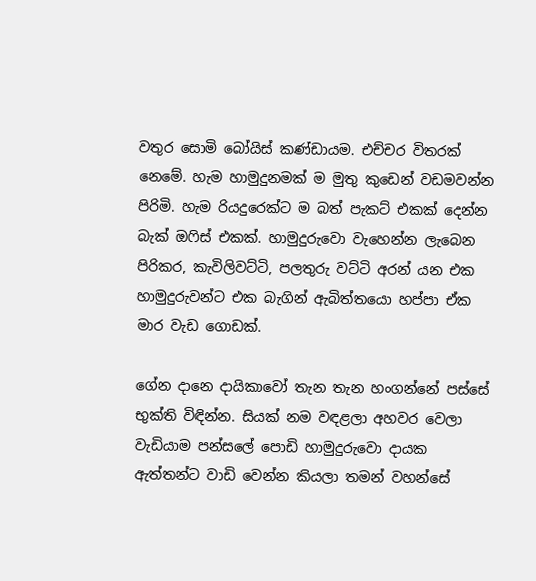වතුර සොමි බෝයිස් කණ්ඩායම. එච්චර විතරක් නෙමේ. හැම හාමුදුනමක් ම මුතු කුඩෙන් වඩමවන්න පිරිමි. හැම රියදුරෙක්ට ම බත් පැකට් එකක් දෙන්න බැක් ඔෆිස් එකක්. හාමුදුරුවො වැහෙන්න ලැබෙන පිරිකර, කැවිලිවට්ටි, පලතුරු වට්ටි අරන් යන එක හාමුදුරුවන්ට එක බැගින් ඇබිත්තයො හප්පා ඒක මාර වැඩ ගොඩක්.

ගේන දානෙ දායිකාවෝ තැන තැන හංගන්නේ පස්සේ භුක්ති විඳින්න. සියක් නම වඳළලා අහවර වෙලා වැඩියාම පන්සලේ පොඩි හාමුදුරුවො දායක ඇත්තන්ට වාඩි වෙන්න කියලා තමන් වහන්සේ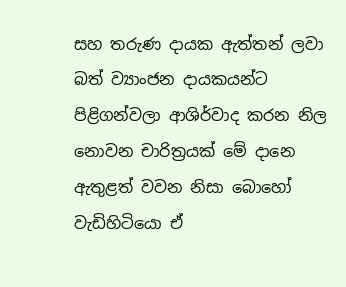සහ තරුණ දායක ඇත්තන් ලවා බත් ව්‍යාංජන දායකයන්ට පිළිගන්වලා ආශිර්වාද කරන නිල නොවන චාරිත්‍රයක් මේ දානෙ ඇතුළත් වවන නිසා බොහෝ වැඩිහිටියො ඒ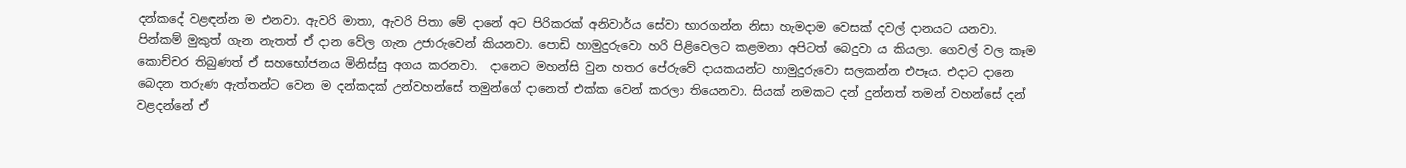දන්කදේ වළඳන්න ම එනවා. ඇවරි මාතා, ඇවරි පිතා මේ දානේ අට පිරිකරක් අනිවාර්ය සේවා භාරගන්න නිසා හැමදාම වෙසක් දවල් දානයට යනවා. පින්කම් මුකුත් ගැන නැතත් ඒ දාන වේල ගැන උජාරුවෙන් කියනවා. පොඩි හාමුදුරුවො හරි පිළිවෙලට කළමනා අපිටත් බෙදුවා ය කියලා. ගෙවල් වල කෑම කොච්චර තිබුණත් ඒ සහභෝජනය මිනිස්සු අගය කරනවා.  දානෙට මහන්සි වුන හතර පේරුවේ දායකයන්ට හාමුදුරුවො සලකන්න එපෑය. එදාට දානෙ බෙදන තරුණ ඇත්තන්ට වෙන ම දන්කදක් උන්වහන්සේ තමුන්ගේ දානෙත් එක්ක වෙන් කරලා තියෙනවා. සියක් නමකට දන් දුන්නත් තමන් වහන්සේ දන් වළදන්නේ ඒ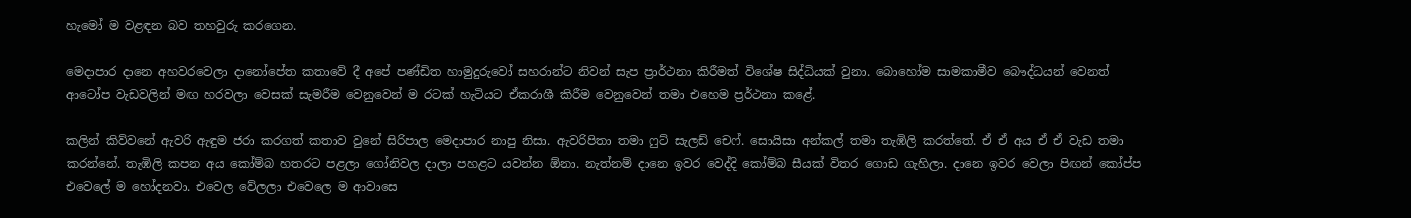හැමෝ ම වළඳන බව තහවුරු කරගෙන.

මෙදාපාර දානෙ අහවරවෙලා දානෝපේත කතාවේ දී අපේ පණ්ඩිත හාමුදුරුවෝ සහරාන්ට නිවන් සැප ප්‍රාර්ථනා කිරීමත් විශේෂ සිද්ධියක් වුනා. බොහෝම සාමකාමීව බෞද්ධයන් වෙනත් ආටෝප වැඩවලින් මඟ හරවලා වෙසක් සැමරීම වෙනුවෙන් ම රටක් හැටියට ඒකරාශී කිරීම වෙනුවෙන් තමා එහෙම ප්‍රර්ථනා කළේ.

කලින් කිව්වනේ ඇවරි ඇඳුම ජරා කරගත් කතාව වුනේ සිරිපාල මෙදාපාර නාපු නිසා. ඇවරිපිතා තමා ෆුට් සැලඩ් චෙෆ්. සොයිසා අන්කල් තමා තැඹිලි කරත්තේ. ඒ ඒ අය ඒ ඒ වැඩ තමා කරන්නේ. තැඹිලි කපන අය කෝම්බ හතරට පළලා ගෝනිවල දාලා පහළට යවන්න ඕනා. නැත්නම් දානෙ ඉවර වෙද්දි කෝම්බ සීයක් විතර ගොඩ ගැහිලා. දානෙ ඉවර වෙලා පිඟන් කෝප්ප එවෙලේ ම හෝදනවා. එවෙල වේලලා එවෙලෙ ම ආවාසෙ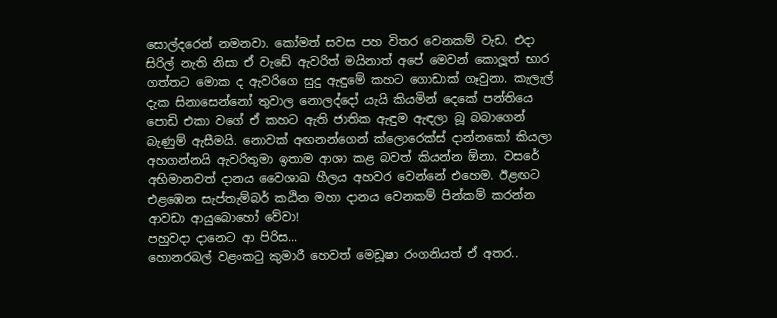සොල්දරෙන් නමනවා. කෝමත් සවස පහ විතර වෙනකම් වැඩ. එදා සිරිල් නැති නිසා ඒ වැඩේ ඇවරිත් මයිනාත් අපේ මෙවන් කොලූත් භාර ගත්තට මොක ද ඇවරිගෙ සුදු ඇඳුමේ කහට ගොඩාක් ගෑවුනා. කැලැල් දැක සිනාසෙන්නෝ තුවාල නොලද්දෝ යැයි කියමින් දෙකේ පන්තියෙ පොඩි එකා වගේ ඒ කහට ඇති ජාතික ඇඳුම ඇඳලා බූ බබාගෙන් බැණුම් ඇසීමයි. නොවක් අඟනන්ගෙන් ක්ලොරෙක්ස් දාන්නකෝ කියලා අහගන්නයි ඇවරිතුමා ඉතාම ආශා කළ බවත් කියන්න ඕනා. වසරේ අභිමානවත් දානය වෛශාඛ හීලය අහවර වෙන්නේ එහෙම. ඊළඟට එළඹෙන සැප්තැම්බර් කඨින මහා දානය වෙනකම් පින්කම් කරන්න ආවඩා ආයුබොහෝ වේවා!
පහුවදා දානෙට ආ පිරිස...
හොනරබල් වළංකටු කුමාරී හෙවත් මෙඩූෂා රංගනියත් ඒ අතර..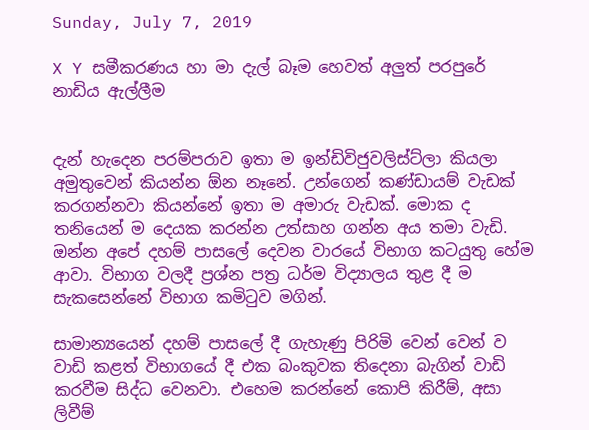Sunday, July 7, 2019

X Y සමීකරණය හා මා දැල් බෑම හෙවත් අලුත් පරපුරේ නාඩිය ඇල්ලීම


දැන් හැදෙන පරම්පරාව ඉතා ම ඉන්ඩිවිජුවලිස්ට්ලා කියලා අමුතුවෙන් කියන්න ඕන නෑනේ. උන්ගෙන් කණ්ඩායම් වැඩක් කරගන්නවා කියන්නේ ඉතා ම අමාරු වැඩක්. මොක ද තනියෙන් ම දෙයක කරන්න උත්සාහ ගන්න අය තමා වැඩි. ඔන්න අපේ දහම් පාසලේ දෙවන වාරයේ විභාග කටයුතු හේම ආවා. විභාග වලදී ප්‍රශ්න පත්‍ර ධර්ම විද්‍යාලය තුළ දී ම සැකසෙන්නේ විභාග කමිටුව මගින්.

සාමාන්‍යයෙන් දහම් පාසලේ දී ගැහැණු පිරිමි වෙන් වෙන් ව වාඩි කළත් විභාගයේ දී එක බංකුවක තිදෙනා බැගින් වාඩි කරවීම සිද්ධ වෙනවා. එහෙම කරන්නේ කොපි කිරීම්, අසා ලිවීම්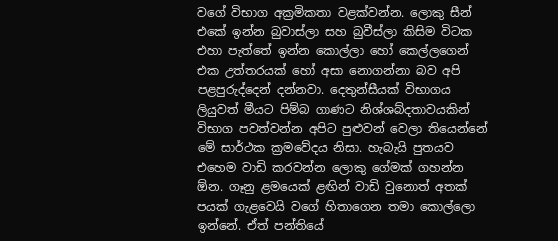වගේ විභාග අක්‍රමිකතා වළක්වන්න. ලොකු සීන් එකේ ඉන්න බුවාස්ලා සහ බුවීස්ලා කිසිම විටක එහා පැත්තේ ඉන්න කොල්ලා හෝ කෙල්ලගෙන් එක උත්තරයක් හෝ අසා නොගන්නා බව අපි පළපුරුද්දෙන් දන්නවා. දෙතුන්සීයක් විභාගය ලියුවත් මීයට පිම්බ ගාණට නිශ්ශබ්දතාවයකින් විභාග පවත්වන්න අපිට පුළුවන් වෙලා තියෙන්නේ මේ සාර්ථක ක්‍රමවේදය නිසා. හැබැයි පුතයව එහෙම වාඩි කරවන්න ලොකු ගේමක් ගහන්න ඕන. ගෑනු ළමයෙක් ළඟින් වාඩි වුනොත් අතක් පයක් ගැළවෙයි වගේ හිතාගෙන තමා කොල්ලො ඉන්නේ. ඒත් පන්තියේ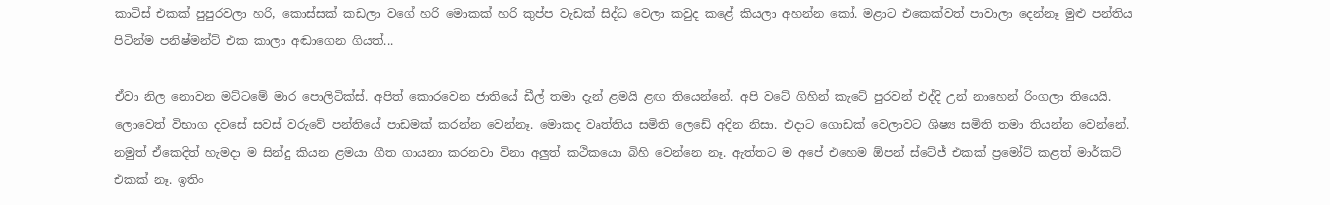කාටිස් එකක් පුපුරවලා හරි, කොස්සක් කඩලා වගේ හරි මොකක් හරි කුප්ප වැඩක් සිද්ධ වෙලා කවුද කළේ කියලා අහන්න කෝ. මළාට එකෙක්වත් පාවාලා දෙන්නෑ මුළු පන්තිය පිටින්ම පනිෂ්මන්ට් එක කාලා අඬාගෙන ගියත්...

ඒවා නිල නොවන මට්ටමේ මාර පොලිටික්ස්. අපිත් කොරවෙන ජාතියේ ඩීල් තමා දැන් ළමයි ළඟ තියෙන්නේ. අපි වටේ ගිහින් කැටේ පුරවන් එද්දි උන් නාහෙන් රිංගලා තියෙයි. ලොවෙත් විභාග දවසේ සවස් වරුවේ පන්තියේ පාඩමක් කරන්න වෙන්නෑ. මොකද වෘත්තිය සමිති ලෙඩේ අදින නිසා. එදාට ගොඩක් වෙලාවට ශිෂ්‍ය සමිති තමා තියන්න වෙන්නේ. නමුත් ඒකෙදිත් හැමදා ම සින්දු කියන ළමයා ගීත ගායනා කරනවා විනා අලුත් කථිකයො බිහි වෙන්නෙ නෑ. ඇත්තට ම අපේ එහෙම ඕපන් ස්ටේජ් එකක් ප්‍රමෝට් කළත් මාර්කට් එකක් නෑ. ඉතිං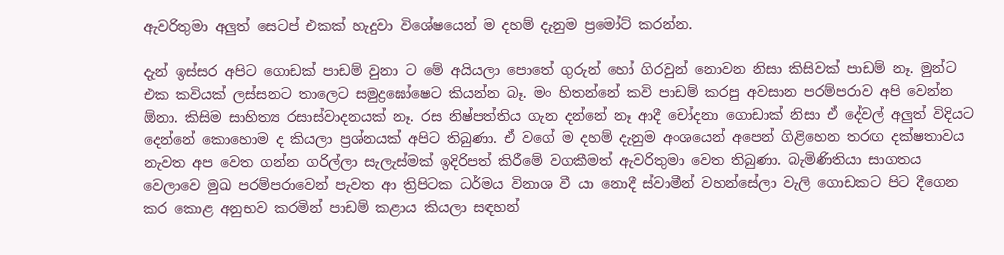ඇවරිතුමා අලුත් සෙටප් එකක් හැදුවා විශේෂයෙන් ම දහම් දැනුම ප්‍රමෝට් කරන්න.

දැන් ඉස්සර අපිට ගොඩක් පාඩම් වුනා ට මේ අයියලා පොතේ ගුරුන් හෝ ගිරවුන් නොවන නිසා කිසිවක් පාඩම් නෑ. මුන්ට එක කවියක් ලස්සනට තාලෙට සමුද්‍රඝෝෂෙට කියන්න බෑ. මං හිතන්නේ කවි පාඩම් කරපු අවසාන පරම්පරාව අපි වෙන්න ඕනා. කිසිම සාහිත්‍ය රසාස්වාදනයක් නෑ. රස නිෂ්පත්තිය ගැන දන්නේ නෑ ආදී චෝදනා ගොඩාක් නිසා ඒ දේවල් අලුත් විදියට දෙන්නේ කොහොම ද කියලා ප්‍රශ්නයක් අපිට තිබුණා. ඒ වගේ ම දහම් දැනුම අංශයෙන් අපෙන් ගිළිහෙන තරඟ දක්ෂතාවය නැවත අප වෙත ගන්න ගරිල්ලා සැලැස්මක් ඉදිරිපත් කිරීමේ වගකීමත් ඇවරිතුමා වෙත තිබුණා. බැමිණිතියා සාගතය වෙලාවෙ මුඛ පරම්පරාවෙන් පැවත ආ ත්‍රිපිටක ධර්මය විනාශ වී යා නොදී ස්වාමීන් වහන්සේලා වැලි ගොඩකට පිට දීගෙන කර කොළ අනුභව කරමින් පාඩම් කළාය කියලා සඳහන්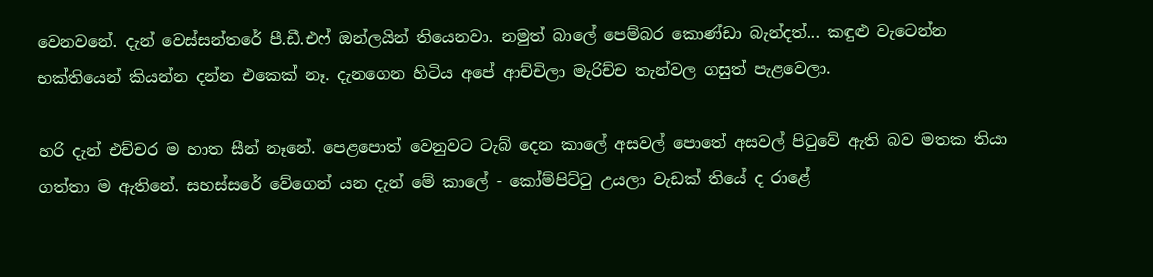වෙනවනේ. දැන් වෙස්සන්තරේ පී.ඩී.එෆ් ඔන්ලයින් තියෙනවා. නමුත් බාලේ පෙම්බර කොණ්ඩා බැන්දත්... කඳුළු වැටෙන්න භක්තියෙන් කියන්න දන්න එකෙක් නෑ. දැනගෙන හිටිය අපේ ආච්චිලා මැරිච්ච තැන්වල ගසුත් පැළවෙලා.

හරි දැන් එච්චර ම හාත සීන් නෑනේ. පෙළපොත් වෙනුවට ටැබ් දෙන කාලේ අසවල් පොතේ අසවල් පිටුවේ ඇති බව මතක තියා ගත්තා ම ඇතිනේ. සහස්සරේ වේගෙන් යන දැන් මේ කාලේ - කෝම්පිට්ටු උයලා වැඩක් තියේ ද රාළේ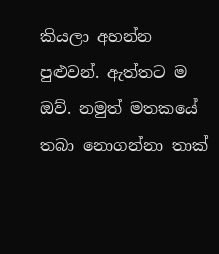කියලා අහන්න පුළුවන්. ඇත්තට ම ඔව්. නමුත් මතකයේ තබා නොගන්නා තාක්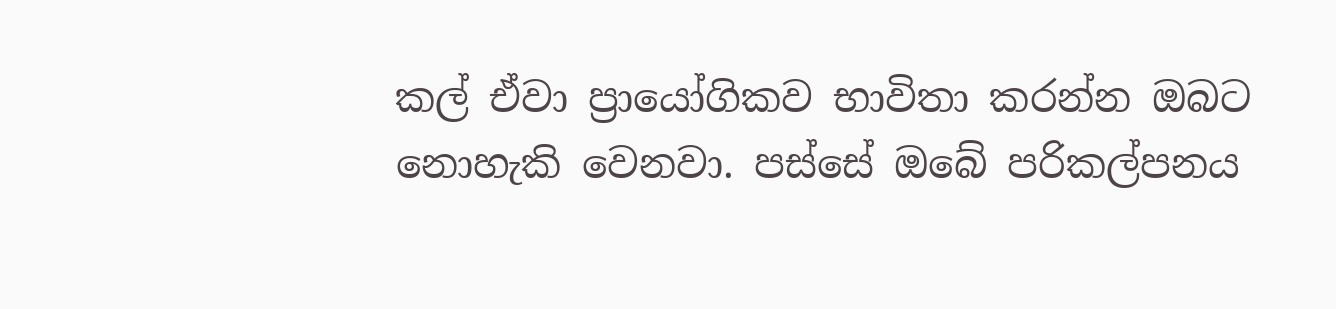කල් ඒවා ප්‍රායෝගිකව භාවිතා කරන්න ඔබට නොහැකි වෙනවා. පස්සේ ඔබේ පරිකල්පනය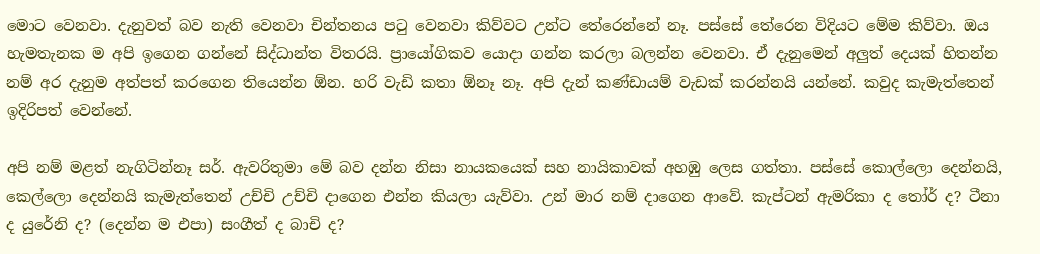මොට වෙනවා. දැනුවත් බව නැති වෙනවා චින්තනය පටු වෙනවා කිව්වට උන්ට තේරෙන්නේ නෑ. පස්සේ තේරෙන විදියට මේම කිව්වා. ඔය හැමතැනක ම අපි ඉගෙන ගන්නේ සිද්ධාන්ත විතරයි. ප්‍රායෝගිකව යොදා ගන්න කරලා බලන්න වෙනවා. ඒ දැනුමෙන් අලුත් දෙයක් හිතන්න නම් අර දැනුම අත්පත් කරගෙන තියෙන්න ඕන. හරි වැඩි කතා ඕනෑ නෑ. අපි දැන් කණ්ඩායම් වැඩක් කරන්නයි යන්නේ. කවුද කැමැත්තෙන් ඉදිරිපත් වෙන්නේ.

අපි නම් මළත් නැගිටින්නෑ සර්. ඇවරිතුමා මේ බව දන්න නිසා නායකයෙක් සහ නායිකාවක් අහඹු ලෙස ගත්තා. පස්සේ කොල්ලො දෙන්නයි, කෙල්ලො දෙන්නයි කැමැත්තෙන් උච්චි උච්චි දාගෙන එන්න කියලා යැව්වා. උන් මාර නම් දාගෙන ආවේ. කැප්ටන් ඇමරිකා ද තෝර් ද? ටීනා ද යුරේනි ද? (දෙන්න ම එපා) සංගීත් ද බාචි ද?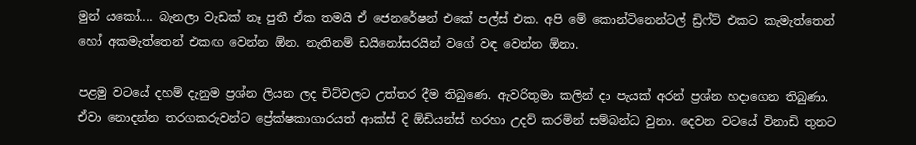මුන් යකෝ.... බැනලා වැඩක් නෑ පුතී ඒක තමයි ඒ ජෙනරේෂන් එකේ පල්ස් එක. අපි මේ කොන්ටිනෙන්ටල් ඩ්‍රිෆ්ට් එකට කැමැත්තෙන් හෝ අකමැත්තෙන් එකඟ වෙන්න ඕන. නැතිනම් ඩයිනෝසරයින් වගේ වඳ වෙන්න ඕනා.

පළමු වටයේ දහම් දැනුම ප්‍රශ්න ලියන ලද චිට්වලට උත්තර දීම තිබුණෙ. ඇවරිතුමා කලින් දා පැයක් අරන් ප්‍රශ්න හදාගෙන තිබුණා. ඒවා නොදන්න තරගකරුවන්ට ප්‍රේක්ෂකාගාරයත් ආක්ස් දි ඕඩියන්ස් හරහා උදව් කරමින් සම්බන්ධ වුනා. දෙවන වටයේ විනාඩි තුනට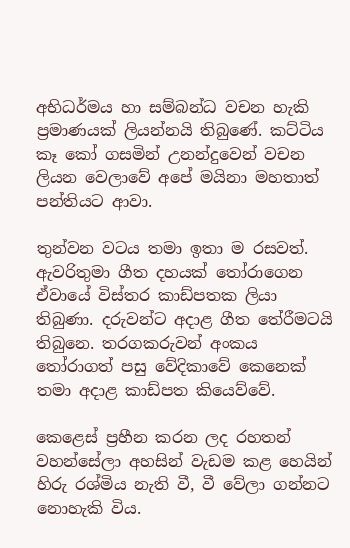අභිධර්මය හා සම්බන්ධ වචන හැකි ප්‍රමාණයක් ලියන්නයි තිබුණේ. කට්ටිය කෑ කෝ ගසමින් උනන්දුවෙන් වචන ලියන වෙලාවේ අපේ මයිනා මහතාත් පන්තියට ආවා.

තුන්වන වටය තමා ඉතා ම රසවත්. ඇවරිතුමා ගීත දහයක් තෝරාගෙන ඒවායේ විස්තර කාඩ්පතක ලියා තිබුණා. දරුවන්ට අදාළ ගීත තේරීමටයි තිබුනෙ. තරගකරුවන් අංකය තෝරාගත් පසු වේදිකාවේ කෙනෙක් තමා අදාළ කාඩ්පත කියෙව්වේ.

කෙළෙස් ප්‍රහීන කරන ලද රහතන් වහන්සේලා අහසින් වැඩම කළ හෙයින් හිරු රශ්මිය නැති වී, වී වේලා ගන්නට නොහැකි විය.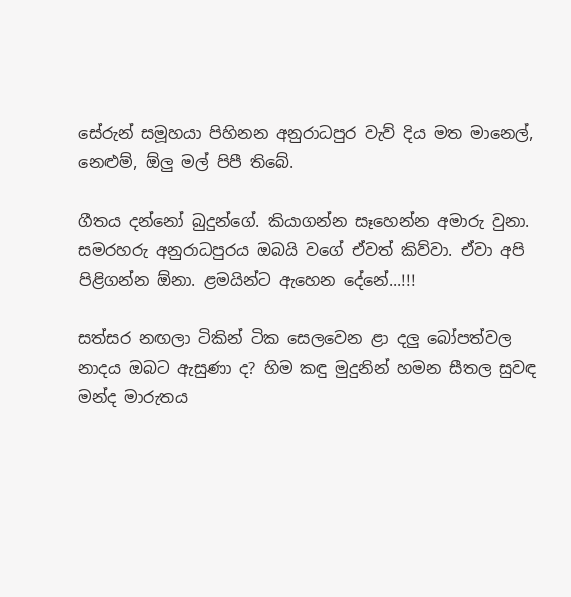සේරුන් සමූහයා පිහිනන අනුරාධපුර වැව් දිය මත මානෙල්, නෙළුම්, ඕලු මල් පිපී තිබේ.

ගීතය දන්නෝ බුදුන්ගේ. කියාගන්න සෑහෙන්න අමාරු වුනා. සමරහරු අනුරාධපුරය ඔබයි වගේ ඒවත් කිව්වා. ඒවා අපි පිළිගන්න ඕනා. ළමයින්ට ඇහෙන දේනේ...!!!

සත්සර නඟලා ටිකින් ටික සෙලවෙන ළා දලු බෝපත්වල නාදය ඔබට ඇසුණා ද? හිම කඳු මුදුනින් හමන සීතල සුවඳ මන්ද මාරුතය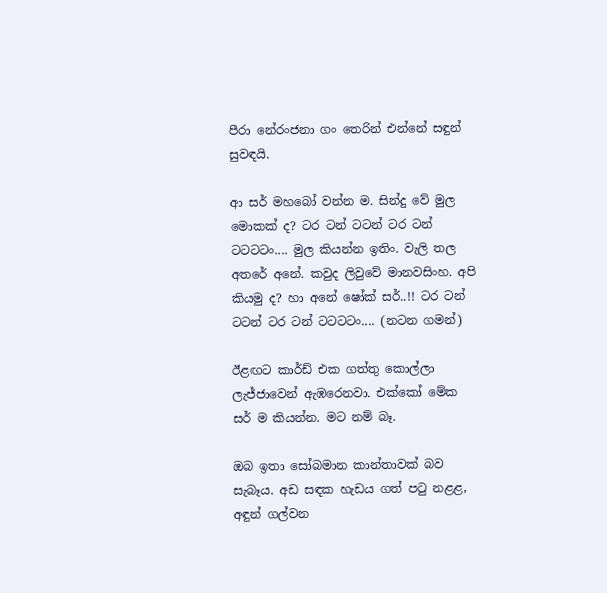පීරා නේරංජනා ගං තෙරින් එන්නේ සඳුන් සුවඳයි.

ආ සර් මහබෝ වන්න ම. සින්දු වේ මුල මොකක් ද? ටර ටන් ටටන් ටර ටන් ටටටටං.... මුල කියන්න ඉතිං. වැලි තල අතරේ අනේ. කවුද ලිවුවේ මානවසිංහ. අපි කියමු ද? හා අනේ ෂෝක් සර්..!! ටර ටන් ටටන් ටර ටන් ටටටටං.... (නටන ගමන්)

ඊළඟට කාර්ඩ් එක ගත්තු කොල්ලා ලැජ්ජාවෙන් ඇඹරෙනවා. එක්කෝ මේක සර් ම කියන්න. මට නම් බෑ.

ඔබ ඉතා සෝබමාන කාන්තාවක් බව සැබෑය. අඩ සඳක හැඩය ගත් පටු නළළ, අඳුන් ගල්වන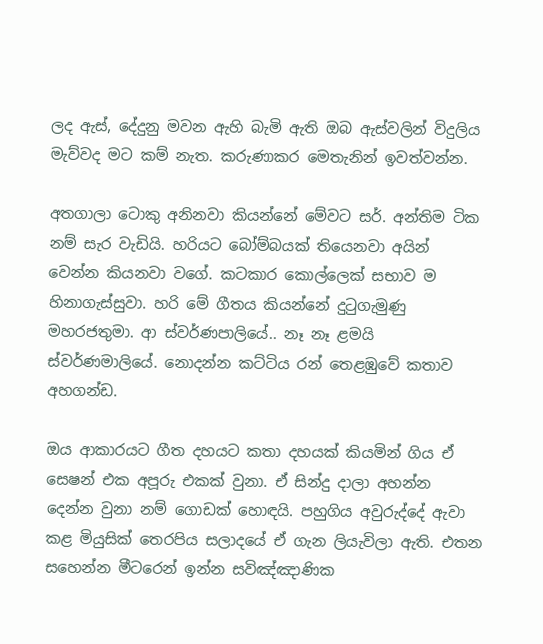ලද ඇස්, දේදුනු මවන ඇහි බැමි ඇති ඔබ ඇස්වලින් විදුලිය මැව්වද මට කම් නැත. කරුණාකර මෙතැනින් ඉවත්වන්න.

අතගාලා ටොකු අනිනවා කියන්නේ මේවට සර්. අන්තිම ටික නම් සැර වැඩියි. හරියට බෝම්බයක් තියෙනවා අයින් වෙන්න කියනවා වගේ. කටකාර කොල්ලෙක් සභාව ම හිනාගැස්සුවා. හරි මේ ගීතය කියන්නේ දුටුගැමුණු මහරජතුමා. ආ ස්වර්ණපාලියේ.. නෑ නෑ ළමයි ස්වර්ණමාලියේ. නොදන්න කට්ටිය රන් තෙළඹුවේ කතාව අහගන්ඩ.

ඔය ආකාරයට ගීත දහයට කතා දහයක් කියමින් ගිය ඒ සෙෂන් එක අපූරු එකක් වුනා. ඒ සින්දු දාලා අහන්න දෙන්න වුනා නම් ගොඩක් හොඳයි. පහුගිය අවුරුද්දේ ඇවා කළ මියුසික් තෙරපිය සලාදයේ ඒ ගැන ලියැවිලා ඇති. එතන සහෙන්න මීටරෙන් ඉන්න සවිඤ්ඤාණික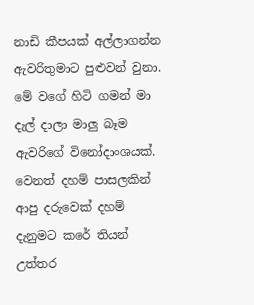නාඩි කීපයක් අල්ලාගන්න ඇවරිතුමාට පුළුවන් වුනා. මේ වගේ හිටි ගමන් මා දැල් දාලා මාලු බෑම ඇවරිගේ විනෝදාංශයක්. වෙනත් දහම් පාසලකින් ආපු දරුවෙක් දහම් දැනුමට කරේ තියන් උත්තර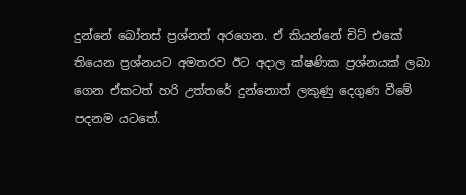දුන්නේ බෝනස් ප්‍රශ්නත් අරගෙන. ඒ කියන්නේ චිට් එකේ තියෙන ප්‍රශ්නයට අමතරව ඊට අදාල ක්ෂණික ප්‍රශ්නයක් ලබා ගෙන ඒකටත් හරි උත්තරේ දුන්නොත් ලකුණු දෙගුණ වීමේ පදනම යටතේ.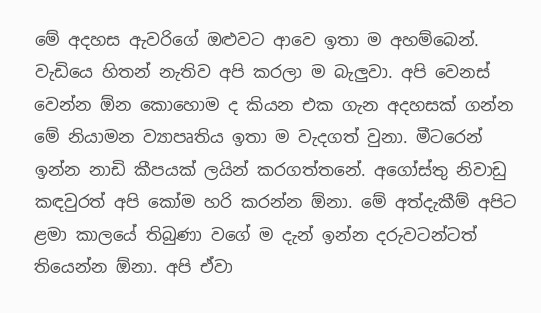මේ අදහස ඇවරිගේ ඔළුවට ආවෙ ඉතා ම අහම්බෙන්. වැඩියෙ හිතන් නැතිව අපි කරලා ම බැලුවා. අපි වෙනස් වෙන්න ඕන කොහොම ද කියන එක ගැන අදහසක් ගන්න මේ නියාමන ව්‍යාපෘතිය ඉතා ම වැදගත් වුනා. මීටරෙන් ඉන්න නාඩි කීපයක් ලයින් කරගත්තනේ. අගෝස්තු නිවාඩු කඳවුරත් අපි කෝම හරි කරන්න ඕනා. මේ අත්දැකීම් අපිට ළමා කාලයේ තිබුණා වගේ ම දැන් ඉන්න දරුවටන්ටත් තියෙන්න ඕනා. අපි ඒවා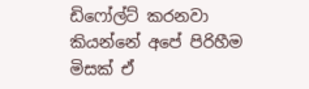ඩිෆෝල්ට් කරනවා කියන්නේ අපේ පිරිහීම මිසක් ඒ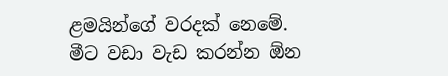ළමයින්ගේ වරදක් නෙමේ. මීට වඩා වැඩ කරන්න ඕන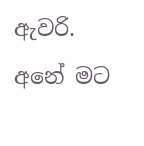ඇවරි. අනේ මට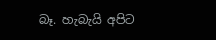බෑ. හැබැයි අපිට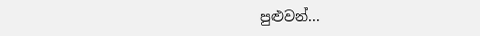පුළුවන්...